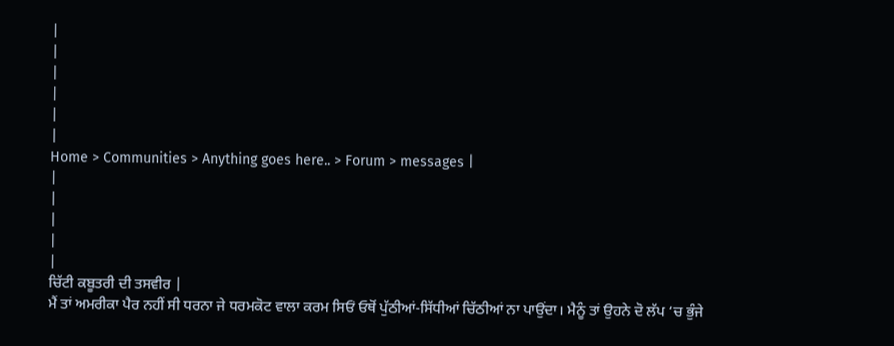|
|
|
|
|
|
Home > Communities > Anything goes here.. > Forum > messages |
|
|
|
|
|
ਚਿੱਟੀ ਕਬੂਤਰੀ ਦੀ ਤਸਵੀਰ |
ਮੈਂ ਤਾਂ ਅਮਰੀਕਾ ਪੈਰ ਨਹੀਂ ਸੀ ਧਰਨਾ ਜੇ ਧਰਮਕੋਟ ਵਾਲਾ ਕਰਮ ਸਿਓਂ ਓਥੋਂ ਪੁੱਠੀਆਂ-ਸਿੱਧੀਆਂ ਚਿੱਠੀਆਂ ਨਾ ਪਾਉਂਦਾ। ਮੈਨੂੰ ਤਾਂ ਉਹਨੇ ਦੋ ਲੱਪ ‘ਚ ਭੁੰਜੇ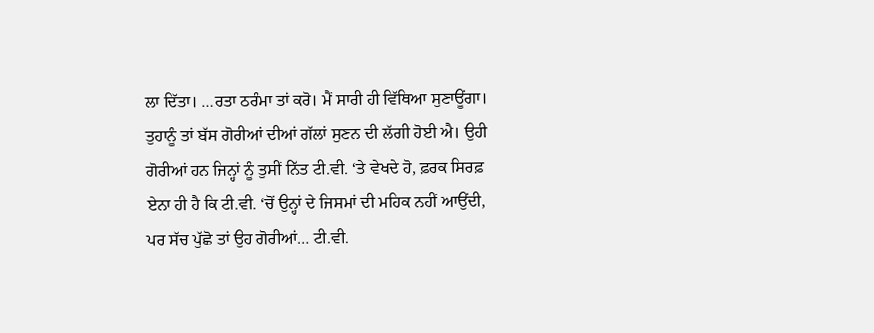ਲਾ ਦਿੱਤਾ। …ਰਤਾ ਠਰੰਮਾ ਤਾਂ ਕਰੋ। ਮੈਂ ਸਾਰੀ ਹੀ ਵਿੱਥਿਆ ਸੁਣਾਊਂਗਾ। ਤੁਹਾਨੂੰ ਤਾਂ ਬੱਸ ਗੋਰੀਆਂ ਦੀਆਂ ਗੱਲਾਂ ਸੁਣਨ ਦੀ ਲੱਗੀ ਹੋਈ ਐ। ਉਹੀ ਗੋਰੀਆਂ ਹਨ ਜਿਨ੍ਹਾਂ ਨੂੰ ਤੁਸੀਂ ਨਿੱਤ ਟੀ.ਵੀ. ‘ਤੇ ਵੇਖਦੇ ਹੋ, ਫ਼ਰਕ ਸਿਰਫ਼ ਏਨਾ ਹੀ ਹੈ ਕਿ ਟੀ.ਵੀ. ‘ਚੋਂ ਉਨ੍ਹਾਂ ਦੇ ਜਿਸਮਾਂ ਦੀ ਮਹਿਕ ਨਹੀਂ ਆਉਂਦੀ, ਪਰ ਸੱਚ ਪੁੱਛੋ ਤਾਂ ਉਹ ਗੋਰੀਆਂ… ਟੀ.ਵੀ.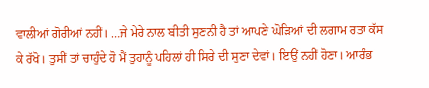ਵਾਲੀਆਂ ਗੋਰੀਆਂ ਨਹੀਂ। …ਜੇ ਮੇਰੇ ਨਾਲ ਬੀਤੀ ਸੁਣਨੀ ਹੈ ਤਾਂ ਆਪਣੇ ਘੋੜਿਆਂ ਦੀ ਲਗਾਮ ਰਤਾ ਕੱਸ ਕੇ ਰੱਖੋ। ਤੁਸੀਂ ਤਾਂ ਚਾਹੁੰਦੇ ਹੋ ਮੈਂ ਤੁਹਾਨੂੰ ਪਹਿਲਾਂ ਹੀ ਸਿਰੇ ਦੀ ਸੁਣਾ ਦੇਵਾਂ। ਇਉਂ ਨਹੀਂ ਹੋਣਾ। ਆਰੰਭ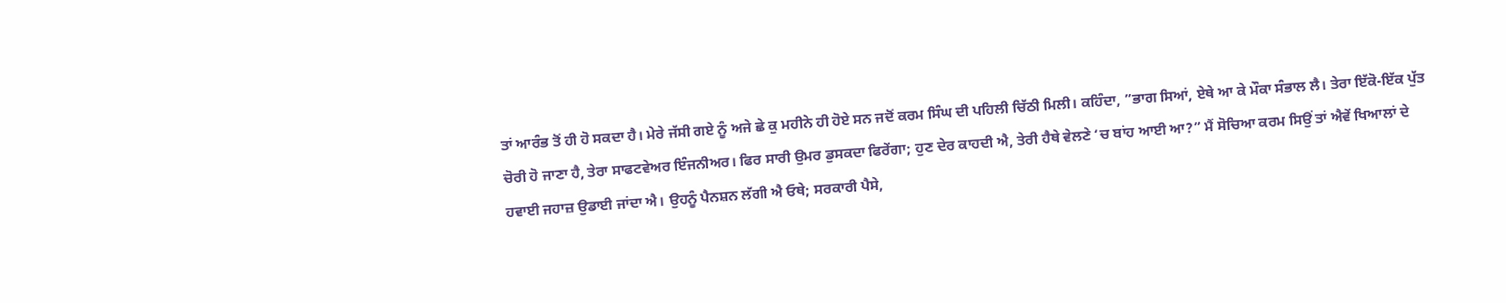ਤਾਂ ਆਰੰਭ ਤੋਂ ਹੀ ਹੋ ਸਕਦਾ ਹੈ। ਮੇਰੇ ਜੱਸੀ ਗਏ ਨੂੰ ਅਜੇ ਛੇ ਕੁ ਮਹੀਨੇ ਹੀ ਹੋਏ ਸਨ ਜਦੋਂ ਕਰਮ ਸਿੰਘ ਦੀ ਪਹਿਲੀ ਚਿੱਠੀ ਮਿਲੀ। ਕਹਿੰਦਾ, ”ਭਾਗ ਸਿਆਂ, ਏਥੇ ਆ ਕੇ ਮੌਕਾ ਸੰਭਾਲ ਲੈ। ਤੇਰਾ ਇੱਕੋ-ਇੱਕ ਪੁੱਤ ਚੋਰੀ ਹੋ ਜਾਣਾ ਹੈ, ਤੇਰਾ ਸਾਫਟਵੇਅਰ ਇੰਜਨੀਅਰ। ਫਿਰ ਸਾਰੀ ਉਮਰ ਡੁਸਕਦਾ ਫਿਰੇਂਗਾ; ਹੁਣ ਦੇਰ ਕਾਹਦੀ ਐ, ਤੇਰੀ ਹੈਥੇ ਵੇਲਣੇ ‘ਚ ਬਾਂਹ ਆਈ ਆ?” ਮੈਂ ਸੋਚਿਆ ਕਰਮ ਸਿਉਂ ਤਾਂ ਐਵੇਂ ਖਿਆਲਾਂ ਦੇ ਹਵਾਈ ਜਹਾਜ਼ ਉਡਾਈ ਜਾਂਦਾ ਐ। ਉਹਨੂੰ ਪੈਨਸ਼ਨ ਲੱਗੀ ਐ ਓਥੇ; ਸਰਕਾਰੀ ਪੈਸੇ,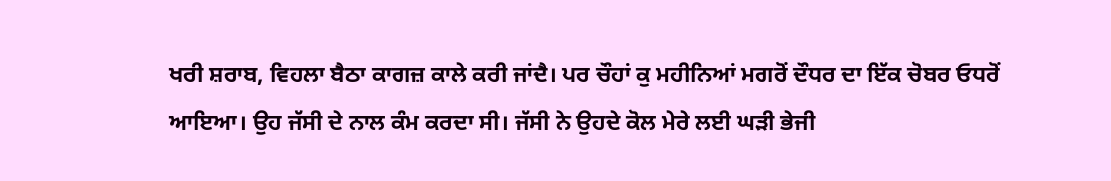ਖਰੀ ਸ਼ਰਾਬ, ਵਿਹਲਾ ਬੈਠਾ ਕਾਗਜ਼ ਕਾਲੇ ਕਰੀ ਜਾਂਦੈ। ਪਰ ਚੌਹਾਂ ਕੁ ਮਹੀਨਿਆਂ ਮਗਰੋਂ ਦੌਧਰ ਦਾ ਇੱਕ ਚੋਬਰ ਓਧਰੋਂ ਆਇਆ। ਉਹ ਜੱਸੀ ਦੇ ਨਾਲ ਕੰਮ ਕਰਦਾ ਸੀ। ਜੱਸੀ ਨੇ ਉਹਦੇ ਕੋਲ ਮੇਰੇ ਲਈ ਘੜੀ ਭੇਜੀ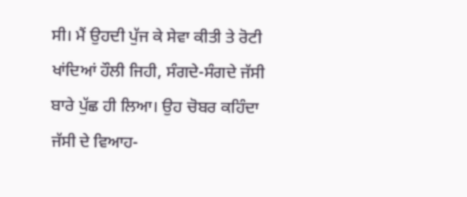ਸੀ। ਮੈਂ ਉਹਦੀ ਪੁੱਜ ਕੇ ਸੇਵਾ ਕੀਤੀ ਤੇ ਰੋਟੀ ਖਾਂਦਿਆਂ ਹੌਲੀ ਜਿਹੀ, ਸੰਗਦੇ-ਸੰਗਦੇ ਜੱਸੀ ਬਾਰੇ ਪੁੱਛ ਹੀ ਲਿਆ। ਉਹ ਚੋਬਰ ਕਹਿੰਦਾ ਜੱਸੀ ਦੇ ਵਿਆਹ-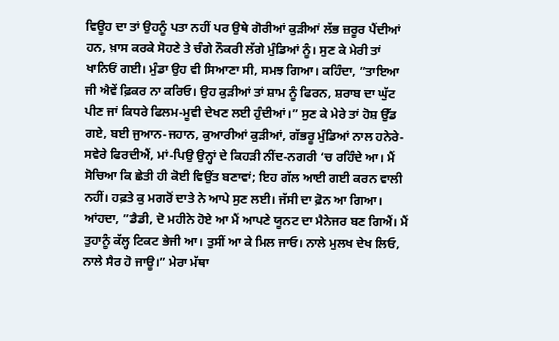ਵਿਊਹ ਦਾ ਤਾਂ ਉਹਨੂੰ ਪਤਾ ਨਹੀਂ ਪਰ ਉਥੇ ਗੋਰੀਆਂ ਕੁੜੀਆਂ ਲੱਭ ਜ਼ਰੂਰ ਪੈਂਦੀਆਂ ਹਨ, ਖ਼ਾਸ ਕਰਕੇ ਸੋਹਣੇ ਤੇ ਚੰਗੇ ਨੌਕਰੀ ਲੱਗੇ ਮੁੰਡਿਆਂ ਨੂੰ। ਸੁਣ ਕੇ ਮੇਰੀ ਤਾਂ ਖਾਨਿਓਂ ਗਈ। ਮੁੰਡਾ ਉਹ ਵੀ ਸਿਆਣਾ ਸੀ, ਸਮਝ ਗਿਆ। ਕਹਿੰਦਾ, ”ਤਾਇਆ ਜੀ ਐਵੇਂ ਫ਼ਿਕਰ ਨਾ ਕਰਿਓ। ਉਹ ਕੁੜੀਆਂ ਤਾਂ ਸ਼ਾਮ ਨੂੰ ਫਿਰਨ, ਸ਼ਰਾਬ ਦਾ ਘੁੱਟ ਪੀਣ ਜਾਂ ਕਿਧਰੇ ਫਿਲਮ-ਮੂਵੀ ਦੇਖਣ ਲਈ ਹੁੰਦੀਆਂ।” ਸੁਣ ਕੇ ਮੇਰੇ ਤਾਂ ਹੋਸ਼ ਉੱਡ ਗਏ, ਬਈ ਜੁਆਨ-ਜਹਾਨ, ਕੁਆਰੀਆਂ ਕੁੜੀਆਂ, ਗੱਭਰੂ ਮੁੰਡਿਆਂ ਨਾਲ ਹਨੇਰੇ-ਸਵੇਰੇ ਫਿਰਦੀਐਂ, ਮਾਂ-ਪਿਉ ਉਨ੍ਹਾਂ ਦੇ ਕਿਹੜੀ ਨੀਂਦ-ਨਗਰੀ ‘ਚ ਰਹਿੰਦੇ ਆ। ਮੈਂ ਸੋਚਿਆ ਕਿ ਛੇਤੀ ਹੀ ਕੋਈ ਵਿਉਂਤ ਬਣਾਵਾਂ; ਇਹ ਗੱਲ ਆਈ ਗਈ ਕਰਨ ਵਾਲੀ ਨਹੀਂ। ਹਫ਼ਤੇ ਕੁ ਮਗਰੋਂ ਦਾਤੇ ਨੇ ਆਪੇ ਸੁਣ ਲਈ। ਜੱਸੀ ਦਾ ਫ਼ੋਨ ਆ ਗਿਆ। ਆਂਹਦਾ, ”ਡੈਡੀ, ਦੋ ਮਹੀਨੇ ਹੋਏ ਆ ਮੈਂ ਆਪਣੇ ਯੂਨਟ ਦਾ ਮੈਨੇਜਰ ਬਣ ਗਿਐਂ। ਮੈਂ ਤੁਹਾਨੂੰ ਕੱਲ੍ਹ ਟਿਕਟ ਭੇਜੀ ਆ। ਤੁਸੀਂ ਆ ਕੇ ਮਿਲ ਜਾਓ। ਨਾਲੇ ਮੁਲਖ ਦੇਖ ਲਿਓ, ਨਾਲੇ ਸੈਰ ਹੋ ਜਾਊ।” ਮੇਰਾ ਮੱਥਾ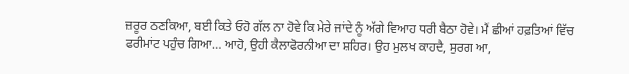ਜ਼ਰੂਰ ਠਣਕਿਆ, ਬਈ ਕਿਤੇ ਓਹੋ ਗੱਲ ਨਾ ਹੋਵੇ ਕਿ ਮੇਰੇ ਜਾਂਦੇ ਨੂੰ ਅੱਗੇ ਵਿਆਹ ਧਰੀ ਬੈਠਾ ਹੋਵੇ। ਮੈਂ ਛੀਆਂ ਹਫ਼ਤਿਆਂ ਵਿੱਚ ਫਰੀਮਾਂਟ ਪਹੁੰਚ ਗਿਆ… ਆਹੋ, ਉਹੀ ਕੈਲਾਫੋਰਨੀਆ ਦਾ ਸ਼ਹਿਰ। ਉਹ ਮੁਲਖ ਕਾਹਦੈ, ਸੁਰਗ ਆ,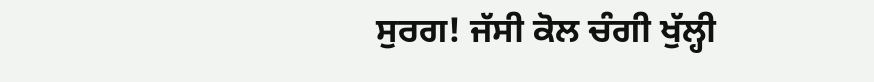ਸੁਰਗ! ਜੱਸੀ ਕੋਲ ਚੰਗੀ ਖੁੱਲ੍ਹੀ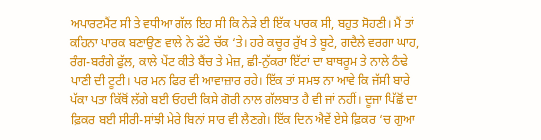ਅਪਾਰਟਮੈਂਟ ਸੀ ਤੇ ਵਧੀਆ ਗੱਲ ਇਹ ਸੀ ਕਿ ਨੇੜੇ ਈ ਇੱਕ ਪਾਰਕ ਸੀ, ਬਹੁਤ ਸੋਹਣੀ। ਮੈਂ ਤਾਂ ਕਹਿਨਾ ਪਾਰਕ ਬਣਾਉਣ ਵਾਲੇ ਨੇ ਫੱਟੇ ਚੱਕ ‘ਤੇ। ਹਰੇ ਕਚੂਰ ਰੁੱਖ ਤੇ ਬੂਟੇ, ਗਦੈਲੇ ਵਰਗਾ ਘਾਹ, ਰੰਗ-ਬਰੰਗੇ ਫੁੱਲ, ਕਾਲੇ ਪੇਂਟ ਕੀਤੇ ਬੈਂਚ ਤੇ ਮੇਜ਼, ਛੀ-ਨੁੱਕਰਾ ਇੱਟਾਂ ਦਾ ਬਾਥਰੂਮ ਤੇ ਨਾਲੇ ਠੰਢੇ ਪਾਣੀ ਦੀ ਟੂਟੀ। ਪਰ ਮਨ ਫਿਰ ਵੀ ਆਵਾਜ਼ਾਰ ਰਹੇ। ਇੱਕ ਤਾਂ ਸਮਝ ਨਾ ਆਵੇ ਕਿ ਜੱਸੀ ਬਾਰੇ ਪੱਕਾ ਪਤਾ ਕਿੱਥੋਂ ਲੱਗੇ ਬਈ ਓਹਦੀ ਕਿਸੇ ਗੋਰੀ ਨਾਲ ਗੱਲਬਾਤ ਹੈ ਵੀ ਜਾਂ ਨਹੀਂ। ਦੂਜਾ ਪਿੱਛੋਂ ਦਾ ਫ਼ਿਕਰ ਬਈ ਸੀਰੀ-ਸਾਂਝੀ ਮੇਰੇ ਬਿਨਾਂ ਸਾਰ ਵੀ ਲੈਣਗੇ। ਇੱਕ ਦਿਨ ਐਵੇਂ ਏਸੇ ਫ਼ਿਕਰ ‘ਚ ਗੁਆ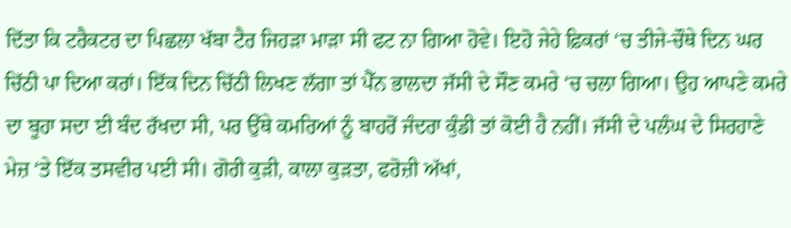ਦਿੱਤਾ ਕਿ ਟਰੈਕਟਰ ਦਾ ਪਿਛਲਾ ਖੱਬਾ ਟੈਰ ਜਿਹੜਾ ਮਾੜਾ ਸੀ ਫਟ ਨਾ ਗਿਆ ਹੋਵੇ। ਇਹੋ ਜੇਹੇ ਫ਼ਿਕਰਾਂ ‘ਚ ਤੀਜੇ-ਚੌਥੇ ਦਿਨ ਘਰ ਚਿੱਠੀ ਪਾ ਦਿਆ ਕਰਾਂ। ਇੱਕ ਦਿਨ ਚਿੱਠੀ ਲਿਖਣ ਲੱਗਾ ਤਾਂ ਪੈੱਨ ਭਾਲਦਾ ਜੱਸੀ ਦੇ ਸੌਣ ਕਮਰੇ ‘ਚ ਚਲਾ ਗਿਆ। ਉਹ ਆਪਣੇ ਕਮਰੇ ਦਾ ਬੂਹਾ ਸਦਾ ਈ ਬੰਦ ਰੱਖਦਾ ਸੀ, ਪਰ ਉੱਥੇ ਕਮਰਿਆਂ ਨੂੰ ਬਾਹਰੋਂ ਜੰਦਰਾ ਕੁੰਡੀ ਤਾਂ ਕੋਈ ਹੈ ਨਹੀਂ। ਜੱਸੀ ਦੇ ਪਲੰਘ ਦੇ ਸਿਰਹਾਣੇ ਮੇਜ਼ ‘ਤੇ ਇੱਕ ਤਸਵੀਰ ਪਈ ਸੀ। ਗੋਰੀ ਕੁੜੀ, ਕਾਲਾ ਕੁੜਤਾ, ਫਰੋਜ਼ੀ ਅੱਖਾਂ,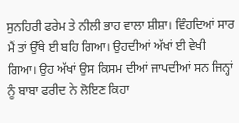ਸੁਨਹਿਰੀ ਫਰੇਮ ਤੇ ਨੀਲੀ ਭਾਹ ਵਾਲਾ ਸ਼ੀਸ਼ਾ। ਵਿੰਹਦਿਆਂ ਸਾਰ ਮੈਂ ਤਾਂ ਉੱਥੇ ਈ ਬਹਿ ਗਿਆ। ਉਹਦੀਆਂ ਅੱਖਾਂ ਈ ਵੇਖੀ ਗਿਆ। ਉਹ ਅੱਖਾਂ ਉਸ ਕਿਸਮ ਦੀਆਂ ਜਾਪਦੀਆਂ ਸਨ ਜਿਨ੍ਹਾਂ ਨੂੰ ਬਾਬਾ ਫਰੀਦ ਨੇ ਲੋਇਣ ਕਿਹਾ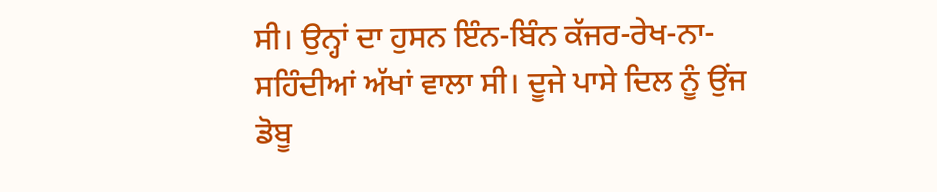ਸੀ। ਉਨ੍ਹਾਂ ਦਾ ਹੁਸਨ ਇੰਨ-ਬਿੰਨ ਕੱਜਰ-ਰੇਖ-ਨਾ-ਸਹਿੰਦੀਆਂ ਅੱਖਾਂ ਵਾਲਾ ਸੀ। ਦੂਜੇ ਪਾਸੇ ਦਿਲ ਨੂੰ ਉਂਜ ਡੋਬੂ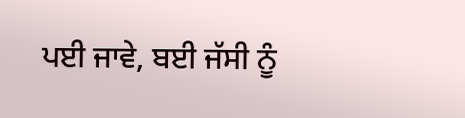ਪਈ ਜਾਵੇ, ਬਈ ਜੱਸੀ ਨੂੰ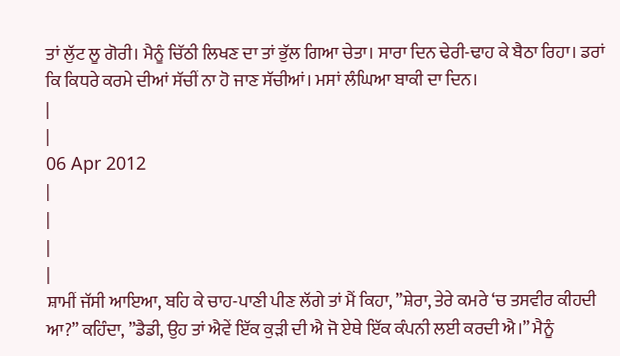ਤਾਂ ਲੁੱਟ ਲੂ ਗੋਰੀ। ਮੈਨੂੰ ਚਿੱਠੀ ਲਿਖਣ ਦਾ ਤਾਂ ਭੁੱਲ ਗਿਆ ਚੇਤਾ। ਸਾਰਾ ਦਿਨ ਢੇਰੀ-ਢਾਹ ਕੇ ਬੈਠਾ ਰਿਹਾ। ਡਰਾਂ ਕਿ ਕਿਧਰੇ ਕਰਮੇ ਦੀਆਂ ਸੱਚੀਂ ਨਾ ਹੋ ਜਾਣ ਸੱਚੀਆਂ। ਮਸਾਂ ਲੰਘਿਆ ਬਾਕੀ ਦਾ ਦਿਨ।
|
|
06 Apr 2012
|
|
|
|
ਸ਼ਾਮੀਂ ਜੱਸੀ ਆਇਆ, ਬਹਿ ਕੇ ਚਾਹ-ਪਾਣੀ ਪੀਣ ਲੱਗੇ ਤਾਂ ਮੈਂ ਕਿਹਾ, ”ਸ਼ੇਰਾ, ਤੇਰੇ ਕਮਰੇ ‘ਚ ਤਸਵੀਰ ਕੀਹਦੀ ਆ?” ਕਹਿੰਦਾ, ”ਡੈਡੀ, ਉਹ ਤਾਂ ਐਵੇਂ ਇੱਕ ਕੁੜੀ ਦੀ ਐ ਜੋ ਏਥੇ ਇੱਕ ਕੰਪਨੀ ਲਈ ਕਰਦੀ ਐ।” ਮੈਨੂੰ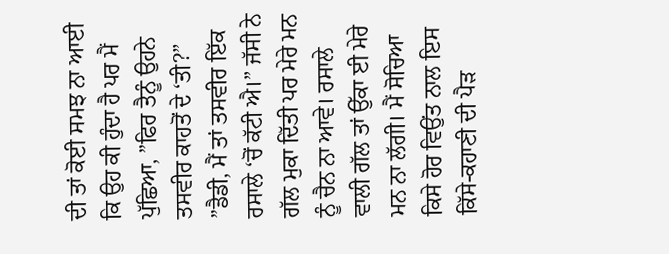ਦੀ ਤਾਂ ਕੋਈ ਸਮਝ ਨਾ ਆਈ ਕਿ ਉਹ ਕੀ ਹੁੰਦਾ ਹੈ ਪਰ ਮੈਂ ਪੁੱਛਿਆ, ”ਫਿਰ ਤੈਨੂੰ ਉਹਨੇ ਤਸਵੀਰ ਕਾਹਤੋਂ ਦੇ ‘ਤੀ?” ”ਡੈਡੀ, ਮੈਂ ਤਾਂ ਤਸਵੀਰ ਇੱਕ ਰਸਾਲੇ ‘ਚੋਂ ਕੱਟੀ ਐ।” ਜੱਸੀ ਨੇ ਗੱਲ ਮੁਕਾ ਦਿੱਤੀ ਪਰ ਮੇਰੇ ਮਨ ਨੂੰ ਚੈਨ ਨਾ ਆਵੇ। ਰਸਾਲੇ ਵਾਲੀ ਗੱਲ ਤਾਂ ਉੱਕਾ ਈ ਮੇਰੇ ਮਨ ਨਾ ਲੱਗੀ। ਮੈਂ ਸੋਚਿਆ ਕਿਸੇ ਹੋਰ ਵਿਉਂਤ ਨਾਲ ਇਸ ਕਿੱਸੇ-ਕਹਾਣੀ ਦੀ ਪੈੜ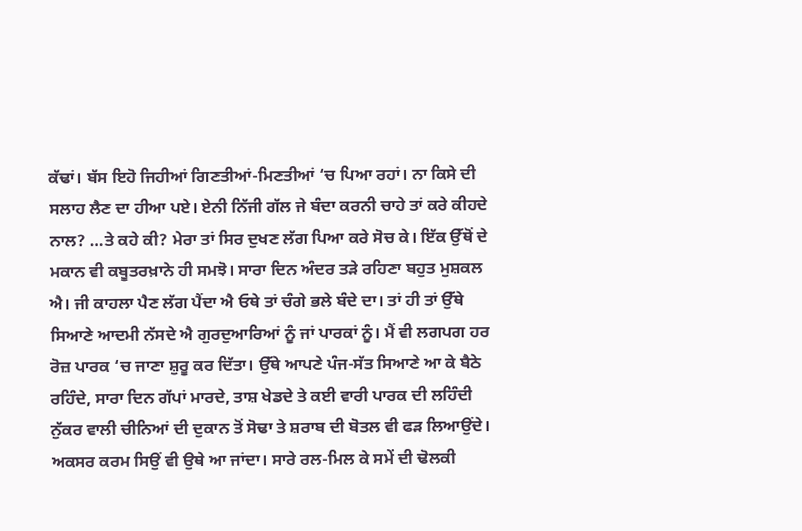ਕੱਢਾਂ। ਬੱਸ ਇਹੋ ਜਿਹੀਆਂ ਗਿਣਤੀਆਂ-ਮਿਣਤੀਆਂ ‘ਚ ਪਿਆ ਰਹਾਂ। ਨਾ ਕਿਸੇ ਦੀ ਸਲਾਹ ਲੈਣ ਦਾ ਹੀਆ ਪਏ। ਏਨੀ ਨਿੱਜੀ ਗੱਲ ਜੇ ਬੰਦਾ ਕਰਨੀ ਚਾਹੇ ਤਾਂ ਕਰੇ ਕੀਹਦੇ ਨਾਲ? …ਤੇ ਕਹੇ ਕੀ? ਮੇਰਾ ਤਾਂ ਸਿਰ ਦੁਖਣ ਲੱਗ ਪਿਆ ਕਰੇ ਸੋਚ ਕੇ। ਇੱਕ ਉੱਥੋਂ ਦੇ ਮਕਾਨ ਵੀ ਕਬੂਤਰਖ਼ਾਨੇ ਹੀ ਸਮਝੋ। ਸਾਰਾ ਦਿਨ ਅੰਦਰ ਤੜੇ ਰਹਿਣਾ ਬਹੁਤ ਮੁਸ਼ਕਲ ਐ। ਜੀ ਕਾਹਲਾ ਪੈਣ ਲੱਗ ਪੈਂਦਾ ਐ ਓਥੇ ਤਾਂ ਚੰਗੇ ਭਲੇ ਬੰਦੇ ਦਾ। ਤਾਂ ਹੀ ਤਾਂ ਉੱਥੇ ਸਿਆਣੇ ਆਦਮੀ ਨੱਸਦੇ ਐ ਗੁਰਦੁਆਰਿਆਂ ਨੂੰ ਜਾਂ ਪਾਰਕਾਂ ਨੂੰ। ਮੈਂ ਵੀ ਲਗਪਗ ਹਰ ਰੋਜ਼ ਪਾਰਕ ‘ਚ ਜਾਣਾ ਸ਼ੁਰੂ ਕਰ ਦਿੱਤਾ। ਉੱਥੇ ਆਪਣੇ ਪੰਜ-ਸੱਤ ਸਿਆਣੇ ਆ ਕੇ ਬੈਠੇ ਰਹਿੰਦੇ, ਸਾਰਾ ਦਿਨ ਗੱਪਾਂ ਮਾਰਦੇ, ਤਾਸ਼ ਖੇਡਦੇ ਤੇ ਕਈ ਵਾਰੀ ਪਾਰਕ ਦੀ ਲਹਿੰਦੀ ਨੁੱਕਰ ਵਾਲੀ ਚੀਨਿਆਂ ਦੀ ਦੁਕਾਨ ਤੋਂ ਸੋਢਾ ਤੇ ਸ਼ਰਾਬ ਦੀ ਬੋਤਲ ਵੀ ਫੜ ਲਿਆਉਂਦੇ। ਅਕਸਰ ਕਰਮ ਸਿਉਂ ਵੀ ਉਥੇ ਆ ਜਾਂਦਾ। ਸਾਰੇ ਰਲ-ਮਿਲ ਕੇ ਸਮੇਂ ਦੀ ਢੋਲਕੀ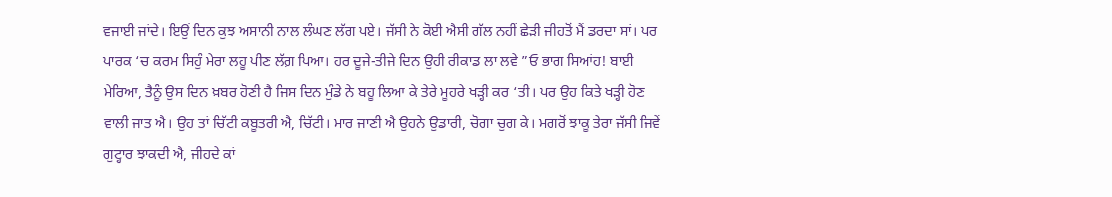ਵਜਾਈ ਜਾਂਦੇ। ਇਉਂ ਦਿਨ ਕੁਝ ਅਸਾਨੀ ਨਾਲ ਲੰਘਣ ਲੱਗ ਪਏ। ਜੱਸੀ ਨੇ ਕੋਈ ਐਸੀ ਗੱਲ ਨਹੀਂ ਛੇੜੀ ਜੀਹਤੋਂ ਮੈਂ ਡਰਦਾ ਸਾਂ। ਪਰ ਪਾਰਕ ‘ਚ ਕਰਮ ਸਿਹੁੰ ਮੇਰਾ ਲਹੂ ਪੀਣ ਲੱਗ਼ ਪਿਆ। ਹਰ ਦੂਜੇ-ਤੀਜੇ ਦਿਨ ਉਹੀ ਰੀਕਾਡ ਲਾ ਲਵੇ ”ਓ ਭਾਗ ਸਿਆਂਹ! ਬਾਈ ਮੇਰਿਆ, ਤੈਨੂੰ ਉਸ ਦਿਨ ਖ਼ਬਰ ਹੋਣੀ ਹੈ ਜਿਸ ਦਿਨ ਮੁੰਡੇ ਨੇ ਬਹੂ ਲਿਆ ਕੇ ਤੇਰੇ ਮੂਹਰੇ ਖੜ੍ਹੀ ਕਰ ‘ਤੀ। ਪਰ ਉਹ ਕਿਤੇ ਖੜ੍ਹੀ ਹੋਣ ਵਾਲੀ ਜਾਤ ਐ। ਉਹ ਤਾਂ ਚਿੱਟੀ ਕਬੂਤਰੀ ਐ, ਚਿੱਟੀ। ਮਾਰ ਜਾਣੀ ਐ ਉਹਨੇ ਉਡਾਰੀ, ਚੋਗਾ ਚੁਗ ਕੇ। ਮਗਰੋਂ ਝਾਕੂ ਤੇਰਾ ਜੱਸੀ ਜਿਵੇਂ ਗੁਟ੍ਹਾਰ ਝਾਕਦੀ ਐ, ਜੀਹਦੇ ਕਾਂ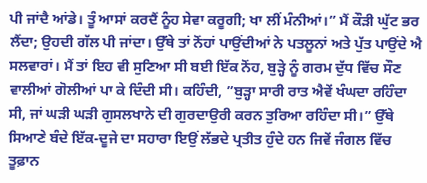ਪੀ ਜਾਂਦੈ ਆਂਡੇ। ਤੂੰ ਆਸਾਂ ਕਰਦੈਂ ਨੂੰਹ ਸੇਵਾ ਕਰੂਗੀ; ਖਾ ਲੀਂ ਮੰਨੀਆਂ।” ਮੈਂ ਕੌੜੀ ਘੁੱਟ ਭਰ ਲੈਂਦਾ; ਉਹਦੀ ਗੱਲ ਪੀ ਜਾਂਦਾ। ਉੱਥੇ ਤਾਂ ਨੋਂਹਾਂ ਪਾਉਂਦੀਆਂ ਨੇ ਪਤਲੂਨਾਂ ਅਤੇ ਪੁੱਤ ਪਾਉਂਦੇ ਐ ਸਲਵਾਰਾਂ। ਮੈਂ ਤਾਂ ਇਹ ਵੀ ਸੁਣਿਆ ਸੀ ਬਈ ਇੱਕ ਨੋਂਹ, ਬੁੜ੍ਹੇ ਨੂੰ ਗਰਮ ਦੁੱਧ ਵਿੱਚ ਸੌਣ ਵਾਲੀਆਂ ਗੋਲੀਆਂ ਪਾ ਕੇ ਦਿੰਦੀ ਸੀ। ਕਹਿੰਦੀ, ”ਬੁੜ੍ਹਾ ਸਾਰੀ ਰਾਤ ਐਵੇਂ ਖੰਘਦਾ ਰਹਿੰਦਾ ਸੀ, ਜਾਂ ਘੜੀ ਘੜੀ ਗੁਸਲਖਾਨੇ ਦੀ ਗੁਰਦਾਉਰੀ ਕਰਨ ਤੁਰਿਆ ਰਹਿੰਦਾ ਸੀ।” ਉੱਥੇ ਸਿਆਣੇ ਬੰਦੇ ਇੱਕ-ਦੂਜੇ ਦਾ ਸਹਾਰਾ ਇਉਂ ਲੱਭਦੇ ਪ੍ਰਤੀਤ ਹੁੰਦੇ ਹਨ ਜਿਵੇਂ ਜੰਗਲ ਵਿੱਚ ਤੂਫ਼ਾਨ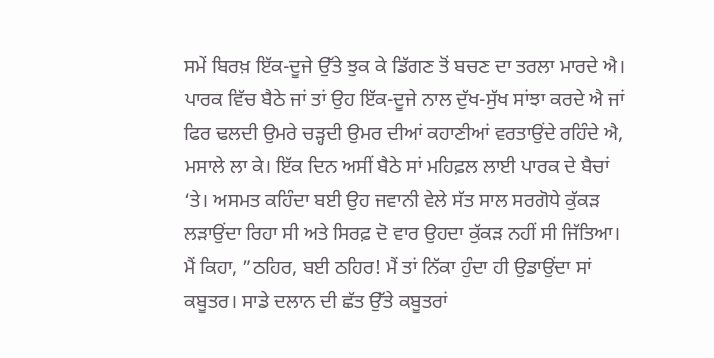ਸਮੇਂ ਬਿਰਖ਼ ਇੱਕ-ਦੂਜੇ ਉੱਤੇ ਝੁਕ ਕੇ ਡਿੱਗਣ ਤੋਂ ਬਚਣ ਦਾ ਤਰਲਾ ਮਾਰਦੇ ਐ। ਪਾਰਕ ਵਿੱਚ ਬੈਠੇ ਜਾਂ ਤਾਂ ਉਹ ਇੱਕ-ਦੂਜੇ ਨਾਲ ਦੁੱਖ-ਸੁੱਖ ਸਾਂਝਾ ਕਰਦੇ ਐ ਜਾਂ ਫਿਰ ਢਲਦੀ ਉਮਰੇ ਚੜ੍ਹਦੀ ਉਮਰ ਦੀਆਂ ਕਹਾਣੀਆਂ ਵਰਤਾਉਂਦੇ ਰਹਿੰਦੇ ਐ, ਮਸਾਲੇ ਲਾ ਕੇ। ਇੱਕ ਦਿਨ ਅਸੀਂ ਬੈਠੇ ਸਾਂ ਮਹਿਫ਼ਲ ਲਾਈ ਪਾਰਕ ਦੇ ਬੈਚਾਂ ‘ਤੇ। ਅਸਮਤ ਕਹਿੰਦਾ ਬਈ ਉਹ ਜਵਾਨੀ ਵੇਲੇ ਸੱਤ ਸਾਲ ਸਰਗੋਧੇ ਕੁੱਕੜ ਲੜਾਉਂਦਾ ਰਿਹਾ ਸੀ ਅਤੇ ਸਿਰਫ਼ ਦੋ ਵਾਰ ਉਹਦਾ ਕੁੱਕੜ ਨਹੀਂ ਸੀ ਜਿੱਤਿਆ। ਮੈਂ ਕਿਹਾ, ”ਠਹਿਰ, ਬਈ ਠਹਿਰ! ਮੈਂ ਤਾਂ ਨਿੱਕਾ ਹੁੰਦਾ ਹੀ ਉਡਾਉਂਦਾ ਸਾਂ ਕਬੂਤਰ। ਸਾਡੇ ਦਲਾਨ ਦੀ ਛੱਤ ਉੱਤੇ ਕਬੂਤਰਾਂ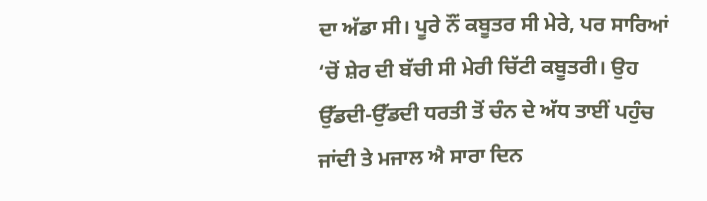ਦਾ ਅੱਡਾ ਸੀ। ਪੂਰੇ ਨੌਂ ਕਬੂਤਰ ਸੀ ਮੇਰੇ, ਪਰ ਸਾਰਿਆਂ ‘ਚੋਂ ਸ਼ੇਰ ਦੀ ਬੱਚੀ ਸੀ ਮੇਰੀ ਚਿੱਟੀ ਕਬੂਤਰੀ। ਉਹ ਉੱਡਦੀ-ਉੱਡਦੀ ਧਰਤੀ ਤੋਂ ਚੰਨ ਦੇ ਅੱਧ ਤਾਈਂ ਪਹੁੰਚ ਜਾਂਦੀ ਤੇ ਮਜਾਲ ਐ ਸਾਰਾ ਦਿਨ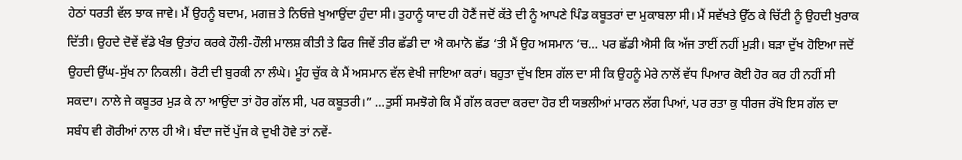ਹੇਠਾਂ ਧਰਤੀ ਵੱਲ ਝਾਕ ਜਾਵੇ। ਮੈਂ ਉਹਨੂੰ ਬਦਾਮ, ਮਗਜ਼ ਤੇ ਨਿਓਜ਼ੇ ਖੁਆਉਂਦਾ ਹੁੰਦਾ ਸੀ। ਤੁਹਾਨੂੰ ਯਾਦ ਹੀ ਹੋਣੈਂ ਜਦੋਂ ਕੱਤੇ ਦੀ ਨੂੰ ਆਪਣੇ ਪਿੰਡ ਕਬੂਤਰਾਂ ਦਾ ਮੁਕਾਬਲਾ ਸੀ। ਮੈਂ ਸਵੱਖਤੇ ਉੱਠ ਕੇ ਚਿੱਟੀ ਨੂੰ ਉਹਦੀ ਖੁਰਾਕ ਦਿੱਤੀ। ਉਹਦੇ ਦੋਵੇਂ ਵੱਡੇ ਖੰਭ ਉਤਾਂਹ ਕਰਕੇ ਹੌਲੀ-ਹੌਲੀ ਮਾਲਸ਼ ਕੀਤੀ ਤੇ ਫਿਰ ਜਿਵੇਂ ਤੀਰ ਛੱਡੀ ਦਾ ਐ ਕਮਾਨੋ ਛੱਡ ‘ਤੀ ਮੈਂ ਉਹ ਅਸਮਾਨ ‘ਚ… ਪਰ ਛੱਡੀ ਐਸੀ ਕਿ ਅੱਜ ਤਾਈਂ ਨਹੀਂ ਮੁੜੀ। ਬੜਾ ਦੁੱਖ ਹੋਇਆ ਜਦੋਂ ਉਹਦੀ ਉੱਘ-ਸੁੱਖ ਨਾ ਨਿਕਲੀ। ਰੋਟੀ ਦੀ ਬੁਰਕੀ ਨਾ ਲੰਘੇ। ਮੂੰਹ ਚੁੱਕ ਕੇ ਮੈਂ ਅਸਮਾਨ ਵੱਲ ਵੇਖੀ ਜਾਇਆ ਕਰਾਂ। ਬਹੁਤਾ ਦੁੱਖ ਇਸ ਗੱਲ ਦਾ ਸੀ ਕਿ ਉਹਨੂੰ ਮੇਰੇ ਨਾਲੋਂ ਵੱਧ ਪਿਆਰ ਕੋਈ ਹੋਰ ਕਰ ਹੀ ਨਹੀਂ ਸੀ ਸਕਦਾ। ਨਾਲੇ ਜੇ ਕਬੂਤਰ ਮੁੜ ਕੇ ਨਾ ਆਉਂਦਾ ਤਾਂ ਹੋਰ ਗੱਲ ਸੀ, ਪਰ ਕਬੂਤਰੀ।” …ਤੁਸੀਂ ਸਮਝੋਗੇ ਕਿ ਮੈਂ ਗੱਲ ਕਰਦਾ ਕਰਦਾ ਹੋਰ ਈ ਯਭਲੀਆਂ ਮਾਰਨ ਲੱਗ ਪਿਆਂ, ਪਰ ਰਤਾ ਕੁ ਧੀਰਜ ਰੱਖੋ ਇਸ ਗੱਲ ਦਾ ਸਬੰਧ ਵੀ ਗੋਰੀਆਂ ਨਾਲ ਹੀ ਐ। ਬੰਦਾ ਜਦੋਂ ਪੁੱਜ ਕੇ ਦੁਖੀ ਹੋਵੇ ਤਾਂ ਨਵੇਂ-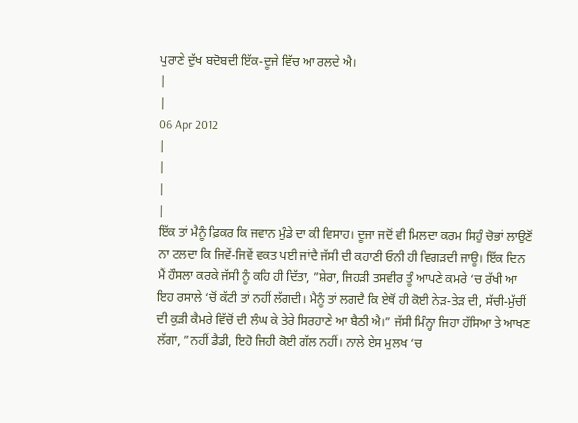ਪੁਰਾਣੇ ਦੁੱਖ ਬਦੋਬਦੀ ਇੱਕ-ਦੂਜੇ ਵਿੱਚ ਆ ਰਲਦੇ ਐ।
|
|
06 Apr 2012
|
|
|
|
ਇੱਕ ਤਾਂ ਮੈਨੂੰ ਫ਼ਿਕਰ ਕਿ ਜਵਾਨ ਮੁੰਡੇ ਦਾ ਕੀ ਵਿਸਾਹ। ਦੂਜਾ ਜਦੋਂ ਵੀ ਮਿਲਦਾ ਕਰਮ ਸਿਹੁੰ ਚੋਭਾਂ ਲਾਉਣੋਂ ਨਾ ਟਲਦਾ ਕਿ ਜਿਵੇਂ-ਜਿਵੇਂ ਵਕਤ ਪਈ ਜਾਂਦੈ ਜੱਸੀ ਦੀ ਕਹਾਣੀ ਓਨੀ ਹੀ ਵਿਗੜਦੀ ਜਾਊ। ਇੱਕ ਦਿਨ ਮੈਂ ਹੌਸਲਾ ਕਰਕੇ ਜੱਸੀ ਨੂੰ ਕਹਿ ਹੀ ਦਿੱਤਾ, ”ਸ਼ੇਰਾ, ਜਿਹੜੀ ਤਸਵੀਰ ਤੂੰ ਆਪਣੇ ਕਮਰੇ ‘ਚ ਰੱਖੀ ਆ ਇਹ ਰਸਾਲੇ ‘ਚੋਂ ਕੱਟੀ ਤਾਂ ਨਹੀਂ ਲੱਗਦੀ। ਮੈਨੂੰ ਤਾਂ ਲਗਦੈ ਕਿ ਏਥੋਂ ਹੀ ਕੋਈ ਨੇੜ-ਤੇੜ ਦੀ, ਸੱਚੀ-ਮੁੱਚੀਂ ਦੀ ਕੁੜੀ ਕੈਮਰੇ ਵਿੱਚੋਂ ਦੀ ਲੰਘ ਕੇ ਤੇਰੇ ਸਿਰਹਾਣੇ ਆ ਬੈਠੀ ਐ।” ਜੱਸੀ ਮਿੰਨ੍ਹਾ ਜਿਹਾ ਹੱਸਿਆ ਤੇ ਆਖਣ ਲੱਗਾ, ”ਨਹੀਂ ਡੈਡੀ, ਇਹੋ ਜਿਹੀ ਕੋਈ ਗੱਲ ਨਹੀਂ। ਨਾਲੇ ਏਸ ਮੁਲਖ ‘ਚ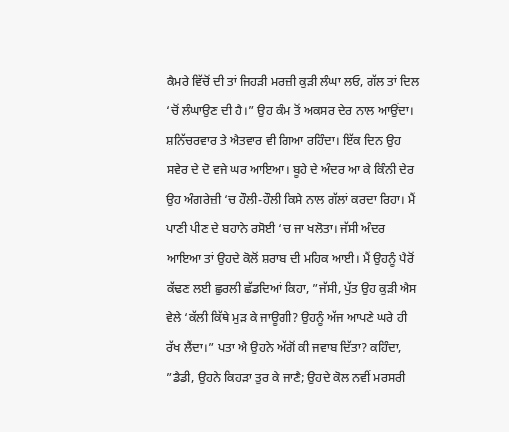ਕੈਮਰੇ ਵਿੱਚੋਂ ਦੀ ਤਾਂ ਜਿਹੜੀ ਮਰਜ਼ੀ ਕੁੜੀ ਲੰਘਾ ਲਓ, ਗੱਲ ਤਾਂ ਦਿਲ ‘ਚੋਂ ਲੰਘਾਉਣ ਦੀ ਹੈ।” ਉਹ ਕੰਮ ਤੋਂ ਅਕਸਰ ਦੇਰ ਨਾਲ ਆਉਂਦਾ। ਸ਼ਨਿੱਚਰਵਾਰ ਤੇ ਐਤਵਾਰ ਵੀ ਗਿਆ ਰਹਿੰਦਾ। ਇੱਕ ਦਿਨ ਉਹ ਸਵੇਰ ਦੇ ਦੋ ਵਜੇ ਘਰ ਆਇਆ। ਬੂਹੇ ਦੇ ਅੰਦਰ ਆ ਕੇ ਕਿੰਨੀ ਦੇਰ ਉਹ ਅੰਗਰੇਜ਼ੀ ‘ਚ ਹੌਲੀ-ਹੌਲੀ ਕਿਸੇ ਨਾਲ ਗੱਲਾਂ ਕਰਦਾ ਰਿਹਾ। ਮੈਂ ਪਾਣੀ ਪੀਣ ਦੇ ਬਹਾਨੇ ਰਸੋਈ ‘ਚ ਜਾ ਖਲੋਤਾ। ਜੱਸੀ ਅੰਦਰ ਆਇਆ ਤਾਂ ਉਹਦੇ ਕੋਲੋਂ ਸ਼ਰਾਬ ਦੀ ਮਹਿਕ ਆਈ। ਮੈਂ ਉਹਨੂੰ ਪੈਰੋਂ ਕੱਢਣ ਲਈ ਛੁਰਲੀ ਛੱਡਦਿਆਂ ਕਿਹਾ, ”ਜੱਸੀ, ਪੁੱਤ ਉਹ ਕੁੜੀ ਐਸ ਵੇਲੇ ‘ਕੱਲੀ ਕਿੱਥੇ ਮੁੜ ਕੇ ਜਾਊਗੀ? ਉਹਨੂੰ ਅੱਜ ਆਪਣੇ ਘਰੇ ਹੀ ਰੱਖ ਲੈਂਦਾ।” ਪਤਾ ਐ ਉਹਨੇ ਅੱਗੋਂ ਕੀ ਜਵਾਬ ਦਿੱਤਾ? ਕਹਿੰਦਾ, ”ਡੈਡੀ, ਉਹਨੇ ਕਿਹੜਾ ਤੁਰ ਕੇ ਜਾਣੈ; ਉਹਦੇ ਕੋਲ ਨਵੀਂ ਮਰਸਰੀ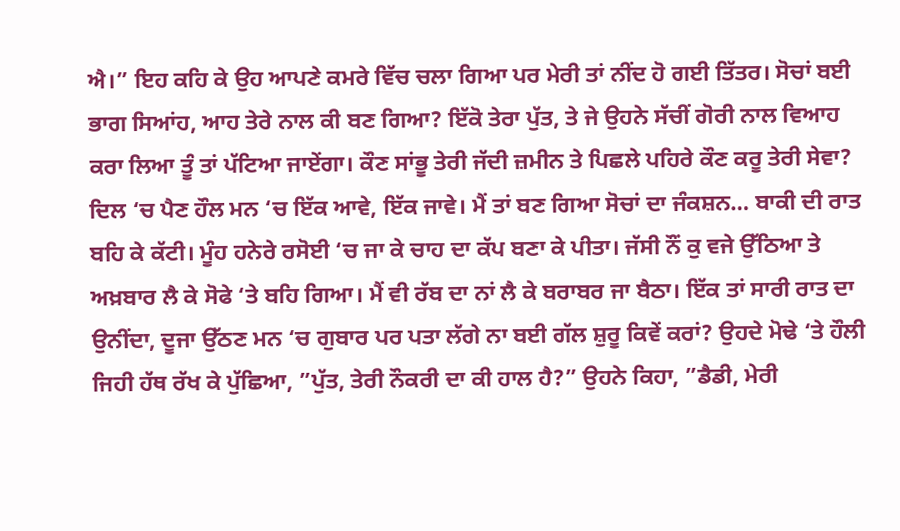ਐ।” ਇਹ ਕਹਿ ਕੇ ਉਹ ਆਪਣੇ ਕਮਰੇ ਵਿੱਚ ਚਲਾ ਗਿਆ ਪਰ ਮੇਰੀ ਤਾਂ ਨੀਂਦ ਹੋ ਗਈ ਤਿੱਤਰ। ਸੋਚਾਂ ਬਈ ਭਾਗ ਸਿਆਂਹ, ਆਹ ਤੇਰੇ ਨਾਲ ਕੀ ਬਣ ਗਿਆ? ਇੱਕੋ ਤੇਰਾ ਪੁੱਤ, ਤੇ ਜੇ ਉਹਨੇ ਸੱਚੀਂ ਗੋਰੀ ਨਾਲ ਵਿਆਹ ਕਰਾ ਲਿਆ ਤੂੰ ਤਾਂ ਪੱਟਿਆ ਜਾਏਂਗਾ। ਕੌਣ ਸਾਂਭੂ ਤੇਰੀ ਜੱਦੀ ਜ਼ਮੀਨ ਤੇ ਪਿਛਲੇ ਪਹਿਰੇ ਕੌਣ ਕਰੂ ਤੇਰੀ ਸੇਵਾ? ਦਿਲ ‘ਚ ਪੈਣ ਹੌਲ ਮਨ ‘ਚ ਇੱਕ ਆਵੇ, ਇੱਕ ਜਾਵੇ। ਮੈਂ ਤਾਂ ਬਣ ਗਿਆ ਸੋਚਾਂ ਦਾ ਜੰਕਸ਼ਨ… ਬਾਕੀ ਦੀ ਰਾਤ ਬਹਿ ਕੇ ਕੱਟੀ। ਮੂੰਹ ਹਨੇਰੇ ਰਸੋਈ ‘ਚ ਜਾ ਕੇ ਚਾਹ ਦਾ ਕੱਪ ਬਣਾ ਕੇ ਪੀਤਾ। ਜੱਸੀ ਨੌਂ ਕੁ ਵਜੇ ਉੱਠਿਆ ਤੇ ਅਖ਼ਬਾਰ ਲੈ ਕੇ ਸੋਫੇ ‘ਤੇ ਬਹਿ ਗਿਆ। ਮੈਂ ਵੀ ਰੱਬ ਦਾ ਨਾਂ ਲੈ ਕੇ ਬਰਾਬਰ ਜਾ ਬੈਠਾ। ਇੱਕ ਤਾਂ ਸਾਰੀ ਰਾਤ ਦਾ ਉਨੀਂਦਾ, ਦੂਜਾ ਉੱਠਣ ਮਨ ‘ਚ ਗੁਬਾਰ ਪਰ ਪਤਾ ਲੱਗੇ ਨਾ ਬਈ ਗੱਲ ਸ਼ੁਰੂ ਕਿਵੇਂ ਕਰਾਂ? ਉਹਦੇ ਮੋਢੇ ‘ਤੇ ਹੌਲੀ ਜਿਹੀ ਹੱਥ ਰੱਖ ਕੇ ਪੁੱਛਿਆ, ”ਪੁੱਤ, ਤੇਰੀ ਨੌਕਰੀ ਦਾ ਕੀ ਹਾਲ ਹੈ?” ਉਹਨੇ ਕਿਹਾ, ”ਡੈਡੀ, ਮੇਰੀ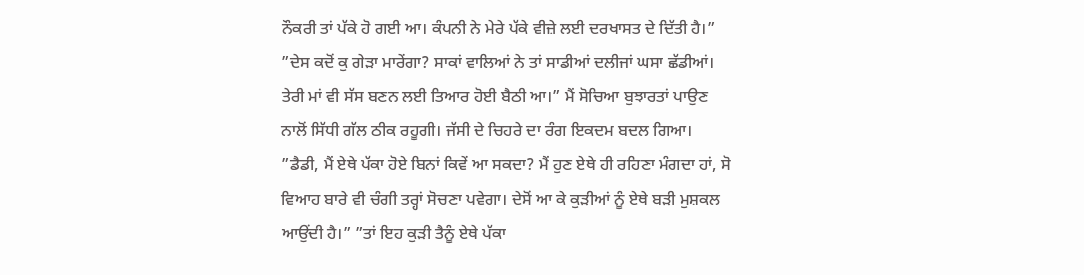ਨੌਕਰੀ ਤਾਂ ਪੱਕੇ ਹੋ ਗਈ ਆ। ਕੰਪਨੀ ਨੇ ਮੇਰੇ ਪੱਕੇ ਵੀਜ਼ੇ ਲਈ ਦਰਖਾਸਤ ਦੇ ਦਿੱਤੀ ਹੈ।” ”ਦੇਸ ਕਦੋਂ ਕੁ ਗੇੜਾ ਮਾਰੇਂਗਾ? ਸਾਕਾਂ ਵਾਲਿਆਂ ਨੇ ਤਾਂ ਸਾਡੀਆਂ ਦਲੀਜਾਂ ਘਸਾ ਛੱਡੀਆਂ। ਤੇਰੀ ਮਾਂ ਵੀ ਸੱਸ ਬਣਨ ਲਈ ਤਿਆਰ ਹੋਈ ਬੈਠੀ ਆ।” ਮੈਂ ਸੋਚਿਆ ਬੁਝਾਰਤਾਂ ਪਾਉਣ ਨਾਲੋਂ ਸਿੱਧੀ ਗੱਲ ਠੀਕ ਰਹੂਗੀ। ਜੱਸੀ ਦੇ ਚਿਹਰੇ ਦਾ ਰੰਗ ਇਕਦਮ ਬਦਲ ਗਿਆ। ”ਡੈਡੀ, ਮੈਂ ਏਥੇ ਪੱਕਾ ਹੋਏ ਬਿਨਾਂ ਕਿਵੇਂ ਆ ਸਕਦਾ? ਮੈਂ ਹੁਣ ਏਥੇ ਹੀ ਰਹਿਣਾ ਮੰਗਦਾ ਹਾਂ, ਸੋ ਵਿਆਹ ਬਾਰੇ ਵੀ ਚੰਗੀ ਤਰ੍ਹਾਂ ਸੋਚਣਾ ਪਵੇਗਾ। ਦੇਸੋਂ ਆ ਕੇ ਕੁੜੀਆਂ ਨੂੰ ਏਥੇ ਬੜੀ ਮੁਸ਼ਕਲ ਆਉਂਦੀ ਹੈ।” ”ਤਾਂ ਇਹ ਕੁੜੀ ਤੈਨੂੰ ਏਥੇ ਪੱਕਾ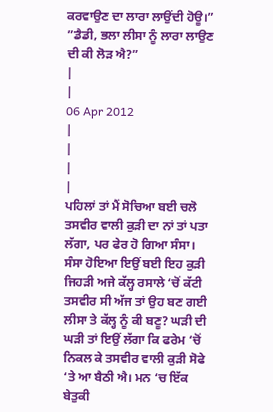ਕਰਵਾਉਣ ਦਾ ਲਾਰਾ ਲਾਉਂਦੀ ਹੋਊ।” ”ਡੈਡੀ, ਭਲਾ ਲੀਸਾ ਨੂੰ ਲਾਰਾ ਲਾਉਣ ਦੀ ਕੀ ਲੋੜ ਐ?”
|
|
06 Apr 2012
|
|
|
|
ਪਹਿਲਾਂ ਤਾਂ ਮੈਂ ਸੋਚਿਆ ਬਈ ਚਲੋ ਤਸਵੀਰ ਵਾਲੀ ਕੁੜੀ ਦਾ ਨਾਂ ਤਾਂ ਪਤਾ ਲੱਗਾ, ਪਰ ਫੇਰ ਹੋ ਗਿਆ ਸੰਸਾ। ਸੰਸਾ ਹੋਇਆ ਇਉਂ ਬਈ ਇਹ ਕੁੜੀ ਜਿਹੜੀ ਅਜੇ ਕੱਲ੍ਹ ਰਸਾਲੇ ‘ਚੋਂ ਕੱਟੀ ਤਸਵੀਰ ਸੀ ਅੱਜ ਤਾਂ ਉਹ ਬਣ ਗਈ ਲੀਸਾ ਤੇ ਕੱਲ੍ਹ ਨੂੰ ਕੀ ਬਣੂ? ਘੜੀ ਦੀ ਘੜੀ ਤਾਂ ਇਉਂ ਲੱਗਾ ਕਿ ਫਰੇਮ ‘ਚੋਂ ਨਿਕਲ ਕੇ ਤਸਵੀਰ ਵਾਲੀ ਕੁੜੀ ਸੋਫੇ ‘ਤੇ ਆ ਬੈਠੀ ਐ। ਮਨ ‘ਚ ਇੱਕ ਬੇਤੁਕੀ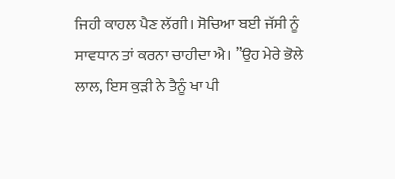ਜਿਹੀ ਕਾਹਲ ਪੈਣ ਲੱਗੀ। ਸੋਚਿਆ ਬਈ ਜੱਸੀ ਨੂੰ ਸਾਵਧਾਨ ਤਾਂ ਕਰਨਾ ਚਾਹੀਦਾ ਐ। ”ਉਹ ਮੇਰੇ ਭੋਲੇ ਲਾਲ, ਇਸ ਕੁੜੀ ਨੇ ਤੈਨੂੰ ਖਾ ਪੀ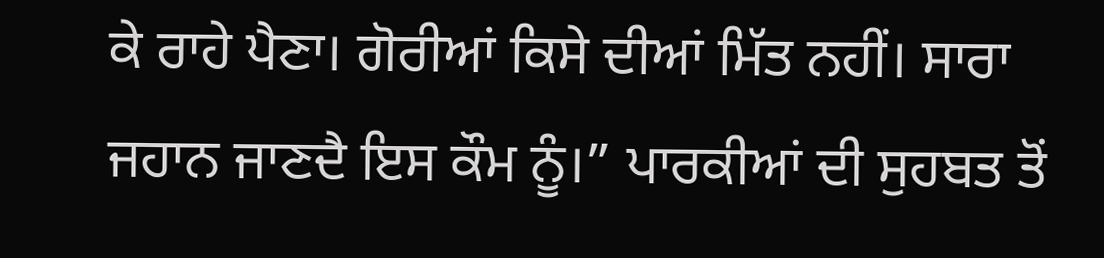ਕੇ ਰਾਹੇ ਪੈਣਾ। ਗੋਰੀਆਂ ਕਿਸੇ ਦੀਆਂ ਮਿੱਤ ਨਹੀਂ। ਸਾਰਾ ਜਹਾਨ ਜਾਣਦੈ ਇਸ ਕੌਮ ਨੂੰ।” ਪਾਰਕੀਆਂ ਦੀ ਸੁਹਬਤ ਤੋਂ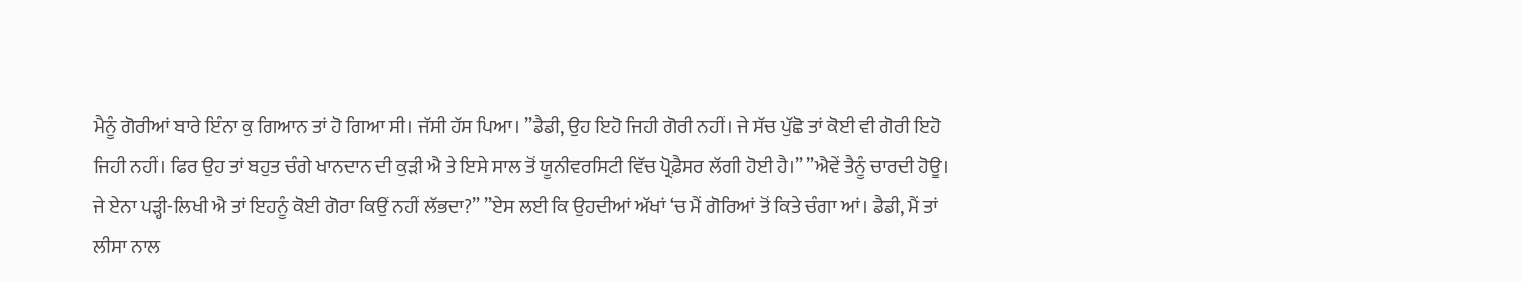ਮੈਨੂੰ ਗੋਰੀਆਂ ਬਾਰੇ ਇੰਨਾ ਕੁ ਗਿਆਨ ਤਾਂ ਹੋ ਗਿਆ ਸੀ। ਜੱਸੀ ਹੱਸ ਪਿਆ। ”ਡੈਡੀ, ਉਹ ਇਹੋ ਜਿਹੀ ਗੋਰੀ ਨਹੀਂ। ਜੇ ਸੱਚ ਪੁੱਛੋ ਤਾਂ ਕੋਈ ਵੀ ਗੋਰੀ ਇਹੋ ਜਿਹੀ ਨਹੀਂ। ਫਿਰ ਉਹ ਤਾਂ ਬਹੁਤ ਚੰਗੇ ਖਾਨਦਾਨ ਦੀ ਕੁੜੀ ਐ ਤੇ ਇਸੇ ਸਾਲ ਤੋਂ ਯੂਨੀਵਰਸਿਟੀ ਵਿੱਚ ਪ੍ਰੋਫ਼ੈਸਰ ਲੱਗੀ ਹੋਈ ਹੈ।” ”ਐਵੇਂ ਤੈਨੂੰ ਚਾਰਦੀ ਹੋਊ। ਜੇ ਏਨਾ ਪੜ੍ਹੀ-ਲਿਖੀ ਐ ਤਾਂ ਇਹਨੂੰ ਕੋਈ ਗੋਰਾ ਕਿਉਂ ਨਹੀਂ ਲੱਭਦਾ?” ”ਏਸ ਲਈ ਕਿ ਉਹਦੀਆਂ ਅੱਖਾਂ ‘ਚ ਮੈਂ ਗੋਰਿਆਂ ਤੋਂ ਕਿਤੇ ਚੰਗਾ ਆਂ। ਡੈਡੀ, ਮੈਂ ਤਾਂ ਲੀਸਾ ਨਾਲ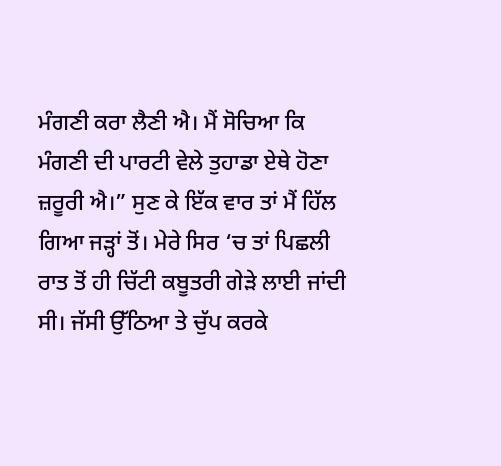ਮੰਗਣੀ ਕਰਾ ਲੈਣੀ ਐ। ਮੈਂ ਸੋਚਿਆ ਕਿ ਮੰਗਣੀ ਦੀ ਪਾਰਟੀ ਵੇਲੇ ਤੁਹਾਡਾ ਏਥੇ ਹੋਣਾ ਜ਼ਰੂਰੀ ਐ।” ਸੁਣ ਕੇ ਇੱਕ ਵਾਰ ਤਾਂ ਮੈਂ ਹਿੱਲ ਗਿਆ ਜੜ੍ਹਾਂ ਤੋਂ। ਮੇਰੇ ਸਿਰ ‘ਚ ਤਾਂ ਪਿਛਲੀ ਰਾਤ ਤੋਂ ਹੀ ਚਿੱਟੀ ਕਬੂਤਰੀ ਗੇੜੇ ਲਾਈ ਜਾਂਦੀ ਸੀ। ਜੱਸੀ ਉੱਠਿਆ ਤੇ ਚੁੱਪ ਕਰਕੇ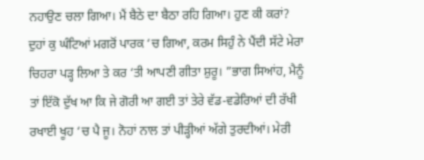ਨਹਾਉਣ ਚਲਾ ਗਿਆ। ਮੈਂ ਬੈਠੇ ਦਾ ਬੈਠਾ ਰਹਿ ਗਿਆ। ਹੁਣ ਕੀ ਕਰਾਂ? ਦੁਹਾਂ ਕੁ ਘੰਟਿਆਂ ਮਗਰੋਂ ਪਾਰਕ ‘ਚ ਗਿਆ, ਕਰਮ ਸਿਹੁੰ ਨੇ ਪੈਂਦੀ ਸੱਟੇ ਮੇਰਾ ਚਿਹਰਾ ਪੜ੍ਹ ਲਿਆ ਤੇ ਕਰ ‘ਤੀ ਆਪਣੀ ਗੀਤਾ ਸ਼ੁਰੂ। ”ਭਾਗ ਸਿਆਂਹ, ਮੈਨੂੰ ਤਾਂ ਇੱਕੋ ਦੁੱਖ ਆ ਕਿ ਜੇ ਗੋਰੀ ਆ ਗਈ ਤਾਂ ਤੇਰੇ ਵੱਡ-ਵਡੇਰਿਆਂ ਦੀ ਰੱਖੀ ਰਖਾਈ ਖੂਹ ‘ਚ ਪੈ ਜੂ। ਨੋਹਾਂ ਨਾਲ ਤਾਂ ਪੀੜ੍ਹੀਆਂ ਅੱਗੇ ਤੁਰਦੀਆਂ। ਮੇਰੀ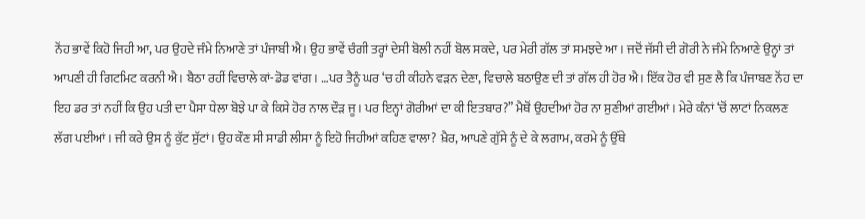ਨੋਂਹ ਭਾਵੇਂ ਕਿਹੋ ਜਿਹੀ ਆ, ਪਰ ਉਹਦੇ ਜੰਮੇ ਨਿਆਣੇ ਤਾਂ ਪੰਜਾਬੀ ਐ। ਉਹ ਭਾਵੇਂ ਚੰਗੀ ਤਰ੍ਹਾਂ ਦੇਸੀ ਬੋਲੀ ਨਹੀਂ ਬੋਲ ਸਕਦੇ, ਪਰ ਮੇਰੀ ਗੱਲ ਤਾਂ ਸਮਝਦੇ ਆ। ਜਦੋਂ ਜੱਸੀ ਦੀ ਗੋਰੀ ਨੇ ਜੰਮੇ ਨਿਆਣੇ ਉਨ੍ਹਾਂ ਤਾਂ ਆਪਣੀ ਹੀ ਗਿਟਮਿਟ ਕਰਨੀ ਐ। ਬੈਠਾ ਰਹੀਂ ਵਿਚਾਲੇ ਕਾਂ-ਡੋਡ ਵਾਂਗ। …ਪਰ ਤੈਨੂੰ ਘਰ ‘ਚ ਹੀ ਕੀਹਨੇ ਵੜਨ ਦੇਣਾ, ਵਿਚਾਲੇ ਬਠਾਉਣ ਦੀ ਤਾਂ ਗੱਲ ਹੀ ਹੋਰ ਐ। ਇੱਕ ਹੋਰ ਵੀ ਸੁਣ ਲੈ ਕਿ ਪੰਜਾਬਣ ਨੋਂਹ ਦਾ ਇਹ ਡਰ ਤਾਂ ਨਹੀਂ ਕਿ ਉਹ ਪਤੀ ਦਾ ਪੈਸਾ ਧੇਲਾ ਬੋਝੇ ਪਾ ਕੇ ਕਿਸੇ ਹੋਰ ਨਾਲ ਦੌੜ ਜੂ। ਪਰ ਇਨ੍ਹਾਂ ਗੋਰੀਆਂ ਦਾ ਕੀ ਇਤਬਾਰ?” ਮੈਥੋਂ ਉਹਦੀਆਂ ਹੋਰ ਨਾ ਸੁਣੀਆਂ ਗਈਆਂ। ਮੇਰੇ ਕੰਨਾਂ ‘ਚੋਂ ਲਾਟਾਂ ਨਿਕਲਣ ਲੱਗ ਪਈਆਂ। ਜੀ ਕਰੇ ਉਸ ਨੂੰ ਕੁੱਟ ਸੁੱਟਾਂ। ਉਹ ਕੌਣ ਸੀ ਸਾਡੀ ਲੀਸਾ ਨੂੰ ਇਹੋ ਜਿਹੀਆਂ ਕਹਿਣ ਵਾਲਾ? ਖ਼ੈਰ, ਆਪਣੇ ਗੁੱਸੇ ਨੂੰ ਦੇ ਕੇ ਲਗਾਮ, ਕਰਮੇ ਨੂੰ ਉੱਥੇ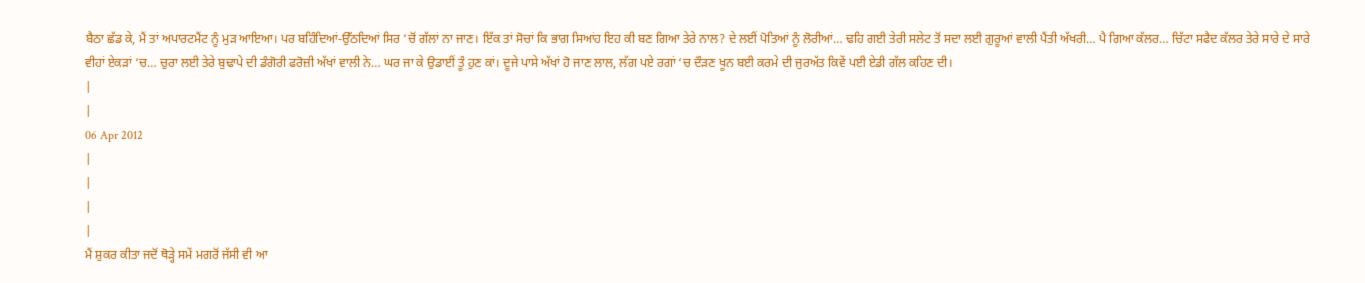ਬੈਠਾ ਛੱਡ ਕੇ, ਮੈਂ ਤਾਂ ਅਪਾਰਟਮੈਂਟ ਨੂੰ ਮੁੜ ਆਇਆ। ਪਰ ਬਹਿੰਦਿਆਂ-ਉੱਠਦਿਆਂ ਸਿਰ ‘ਚੋਂ ਗੱਲਾਂ ਨਾ ਜਾਣ। ਇੱਕ ਤਾਂ ਸੋਚਾਂ ਕਿ ਭਾਗ ਸਿਆਂਹ ਇਹ ਕੀ ਬਣ ਗਿਆ ਤੇਰੇ ਨਾਲ? ਦੇ ਲਈਂ ਪੋਤਿਆਂ ਨੂੰ ਲੋਰੀਆਂ… ਢਹਿ ਗਈ ਤੇਰੀ ਸਲੇਟ ਤੋਂ ਸਦਾ ਲਈ ਗੁਰੂਆਂ ਵਾਲੀ ਪੈਂਤੀ ਅੱਖਰੀ… ਪੈ ਗਿਆ ਕੱਲਰ… ਚਿੱਟਾ ਸਫੈਦ ਕੱਲਰ ਤੇਰੇ ਸਾਰੇ ਦੇ ਸਾਰੇ ਵੀਹਾਂ ਏਕੜਾਂ ‘ਚ… ਚੁਰਾ ਲਈ ਤੇਰੇ ਬੁਢਾਪੇ ਦੀ ਡੰਗੋਰੀ ਫਰੋਜ਼ੀ ਅੱਖਾਂ ਵਾਲੀ ਨੇ… ਘਰ ਜਾ ਕੇ ਉਡਾਈਂ ਤੂੰ ਹੁਣ ਕਾਂ। ਦੂਜੇ ਪਾਸੇ ਅੱਖਾਂ ਹੋ ਜਾਣ ਲਾਲ, ਲੱਗ ਪਏ ਰਗਾਂ ‘ਚ ਦੌੜਣ ਖੂਨ ਬਈ ਕਰਮੇ ਦੀ ਜੁਰਅੱਤ ਕਿਵੇਂ ਪਈ ਏਡੀ ਗੱਲ ਕਹਿਣ ਦੀ।
|
|
06 Apr 2012
|
|
|
|
ਮੈਂ ਸ਼ੁਕਰ ਕੀਤਾ ਜਦੋਂ ਥੋੜ੍ਹੇ ਸਮੇਂ ਮਗਰੋਂ ਜੱਸੀ ਵੀ ਆ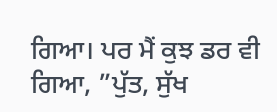ਗਿਆ। ਪਰ ਮੈਂ ਕੁਝ ਡਰ ਵੀ ਗਿਆ, ”ਪੁੱਤ, ਸੁੱਖ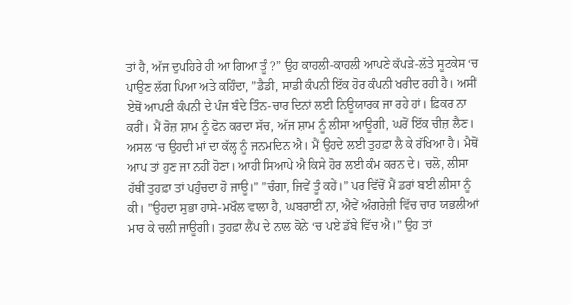ਤਾਂ ਹੈ, ਅੱਜ ਦੁਪਹਿਰੇ ਹੀ ਆ ਗਿਆ ਤੂੰ ?” ਉਹ ਕਾਹਲੀ-ਕਾਹਲੀ ਆਪਣੇ ਕੱਪੜੇ-ਲੱਤੇ ਸੂਟਕੇਸ ‘ਚ ਪਾਉਣ ਲੱਗ ਪਿਆ ਅਤੇ ਕਹਿੰਦਾ, ”ਡੈਡੀ, ਸਾਡੀ ਕੰਪਨੀ ਇੱਕ ਹੋਰ ਕੰਪਨੀ ਖਰੀਦ ਰਹੀ ਹੈ। ਅਸੀਂ ਏਥੋਂ ਆਪਣੀ ਕੰਪਨੀ ਦੇ ਪੰਜ ਬੰਦੇ ਤਿੰਨ-ਚਾਰ ਦਿਨਾਂ ਲਈ ਨਿਊਯਾਰਕ ਜਾ ਰਹੇ ਹਾਂ। ਫ਼ਿਕਰ ਨਾ ਕਰੀਂ। ਮੈਂ ਰੋਜ਼ ਸ਼ਾਮ ਨੂੰ ਫੋਨ ਕਰਦਾ ਸੱਚ, ਅੱਜ ਸ਼ਾਮ ਨੂੰ ਲੀਸਾ ਆਊਗੀ, ਘਰੋਂ ਇੱਕ ਚੀਜ਼ ਲੈਣ। ਅਸਲ ‘ਚ ਉਹਦੀ ਮਾਂ ਦਾ ਕੱਲ੍ਹ ਨੂੰ ਜਨਮਦਿਨ ਐ। ਮੈਂ ਉਹਦੇ ਲਈ ਤੁਹਫ਼ਾ ਲੈ ਕੇ ਰੱਖਿਆ ਹੈ। ਮੈਥੋਂ ਆਪ ਤਾਂ ਹੁਣ ਜਾ ਨਹੀਂ ਹੋਣਾ। ਆਹੀ ਸਿਆਪੇ ਐ ਕਿਸੇ ਹੋਰ ਲਈ ਕੰਮ ਕਰਨ ਦੇ। ਚਲੋ, ਲੀਸਾ ਹੱਥੀਂ ਤੁਹਫ਼ਾ ਤਾਂ ਪਹੁੰਚਦਾ ਹੋ ਜਾਊ।” ”ਚੰਗਾ, ਜਿਵੇਂ ਤੂੰ ਕਹੇਂ।” ਪਰ ਵਿੱਚੋਂ ਮੈਂ ਡਰਾਂ ਬਈ ਲੀਸਾ ਨੂੰ ਕੀ। ”ਉਹਦਾ ਸੁਭਾ ਹਾਸੇ-ਮਖੌਲ ਵਾਲਾ ਹੈ, ਘਬਰਾਈਂ ਨਾ, ਐਵੇਂ ਅੰਗਰੇਜ਼ੀ ਵਿੱਚ ਚਾਰ ਯਭਲੀਆਂ ਮਾਰ ਕੇ ਚਲੀ ਜਾਊਗੀ। ਤੁਹਫ਼ਾ ਲੈਂਪ ਦੇ ਨਾਲ ਕੋਨੇ ‘ਚ ਪਏ ਡੱਬੇ ਵਿੱਚ ਐ।” ਉਹ ਤਾਂ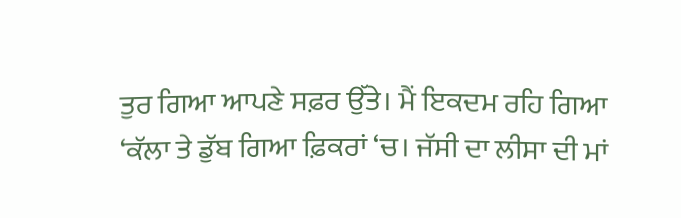ਤੁਰ ਗਿਆ ਆਪਣੇ ਸਫ਼ਰ ਉੱਤੇ। ਮੈਂ ਇਕਦਮ ਰਹਿ ਗਿਆ ‘ਕੱਲਾ ਤੇ ਡੁੱਬ ਗਿਆ ਫ਼ਿਕਰਾਂ ‘ਚ। ਜੱਸੀ ਦਾ ਲੀਸਾ ਦੀ ਮਾਂ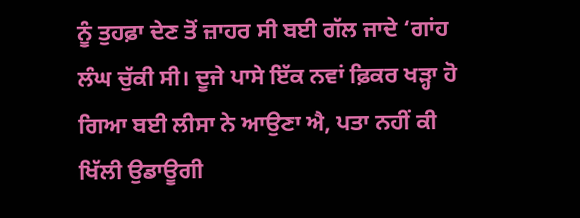ਨੂੰ ਤੁਹਫ਼ਾ ਦੇਣ ਤੋਂ ਜ਼ਾਹਰ ਸੀ ਬਈ ਗੱਲ ਜਾਦੇ ‘ਗਾਂਹ ਲੰਘ ਚੁੱਕੀ ਸੀ। ਦੂਜੇ ਪਾਸੇ ਇੱਕ ਨਵਾਂ ਫ਼ਿਕਰ ਖੜ੍ਹਾ ਹੋ ਗਿਆ ਬਈ ਲੀਸਾ ਨੇ ਆਉਣਾ ਐ, ਪਤਾ ਨਹੀਂ ਕੀ ਖਿੱਲੀ ਉਡਾਊਗੀ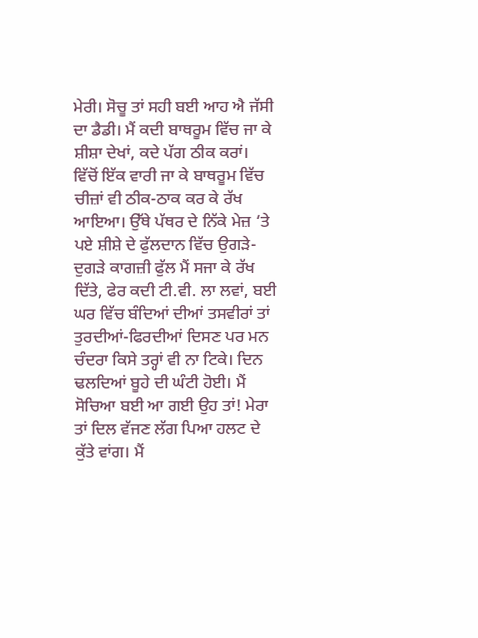ਮੇਰੀ। ਸੋਚੂ ਤਾਂ ਸਹੀ ਬਈ ਆਹ ਐ ਜੱਸੀ ਦਾ ਡੈਡੀ। ਮੈਂ ਕਦੀ ਬਾਥਰੂਮ ਵਿੱਚ ਜਾ ਕੇ ਸ਼ੀਸ਼ਾ ਦੇਖਾਂ, ਕਦੇ ਪੱਗ ਠੀਕ ਕਰਾਂ। ਵਿੱਚੋਂ ਇੱਕ ਵਾਰੀ ਜਾ ਕੇ ਬਾਥਰੂਮ ਵਿੱਚ ਚੀਜ਼ਾਂ ਵੀ ਠੀਕ-ਠਾਕ ਕਰ ਕੇ ਰੱਖ ਆਇਆ। ਉੱਥੇ ਪੱਥਰ ਦੇ ਨਿੱਕੇ ਮੇਜ਼ ‘ਤੇ ਪਏ ਸ਼ੀਸ਼ੇ ਦੇ ਫੁੱਲਦਾਨ ਵਿੱਚ ਉਗੜੇ-ਦੁਗੜੇ ਕਾਗਜ਼ੀ ਫੁੱਲ ਮੈਂ ਸਜਾ ਕੇ ਰੱਖ ਦਿੱਤੇ, ਫੇਰ ਕਦੀ ਟੀ.ਵੀ. ਲਾ ਲਵਾਂ, ਬਈ ਘਰ ਵਿੱਚ ਬੰਦਿਆਂ ਦੀਆਂ ਤਸਵੀਰਾਂ ਤਾਂ ਤੁਰਦੀਆਂ-ਫਿਰਦੀਆਂ ਦਿਸਣ ਪਰ ਮਨ ਚੰਦਰਾ ਕਿਸੇ ਤਰ੍ਹਾਂ ਵੀ ਨਾ ਟਿਕੇ। ਦਿਨ ਢਲਦਿਆਂ ਬੂਹੇ ਦੀ ਘੰਟੀ ਹੋਈ। ਮੈਂ ਸੋਚਿਆ ਬਈ ਆ ਗਈ ਉਹ ਤਾਂ! ਮੇਰਾ ਤਾਂ ਦਿਲ ਵੱਜਣ ਲੱਗ ਪਿਆ ਹਲਟ ਦੇ ਕੁੱਤੇ ਵਾਂਗ। ਮੈਂ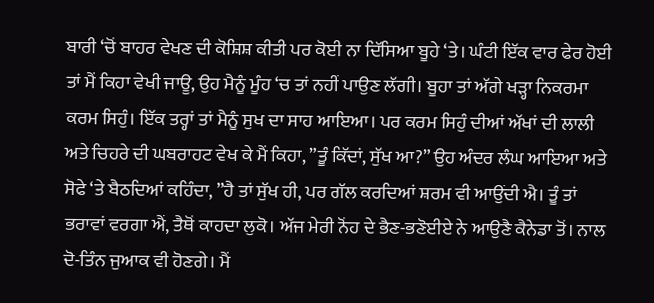ਬਾਰੀ ‘ਚੋਂ ਬਾਹਰ ਵੇਖਣ ਦੀ ਕੋਸ਼ਿਸ਼ ਕੀਤੀ ਪਰ ਕੋਈ ਨਾ ਦਿੱਸਿਆ ਬੂਹੇ ‘ਤੇ। ਘੰਟੀ ਇੱਕ ਵਾਰ ਫੇਰ ਹੋਈ ਤਾਂ ਮੈਂ ਕਿਹਾ ਵੇਖੀ ਜਾਊ, ਉਹ ਮੈਨੂੰ ਮੂੰਹ ‘ਚ ਤਾਂ ਨਹੀਂ ਪਾਉਣ ਲੱਗੀ। ਬੂਹਾ ਤਾਂ ਅੱਗੇ ਖੜ੍ਹਾ ਨਿਕਰਮਾ ਕਰਮ ਸਿਹੁੰ। ਇੱਕ ਤਰ੍ਹਾਂ ਤਾਂ ਮੈਨੂੰ ਸੁਖ ਦਾ ਸਾਹ ਆਇਆ। ਪਰ ਕਰਮ ਸਿਹੁੰ ਦੀਆਂ ਅੱਖਾਂ ਦੀ ਲਾਲੀ ਅਤੇ ਚਿਹਰੇ ਦੀ ਘਬਰਾਹਟ ਵੇਖ ਕੇ ਮੈਂ ਕਿਹਾ, ”ਤੂੰ ਕਿੱਦਾਂ, ਸੁੱਖ ਆ?” ਉਹ ਅੰਦਰ ਲੰਘ ਆਇਆ ਅਤੇ ਸੋਫੇ ‘ਤੇ ਬੈਠਦਿਆਂ ਕਹਿੰਦਾ, ”ਹੈ ਤਾਂ ਸੁੱਖ ਹੀ, ਪਰ ਗੱਲ ਕਰਦਿਆਂ ਸ਼ਰਮ ਵੀ ਆਉਂਦੀ ਐ। ਤੂੰ ਤਾਂ ਭਰਾਵਾਂ ਵਰਗਾ ਐਂ, ਤੈਥੋਂ ਕਾਹਦਾ ਲੁਕੋ। ਅੱਜ ਮੇਰੀ ਨੋਂਹ ਦੇ ਭੈਣ-ਭਣੋਈਏ ਨੇ ਆਉਣੈ ਕੈਨੇਡਾ ਤੋਂ। ਨਾਲ ਦੋ-ਤਿੰਨ ਜੁਆਕ ਵੀ ਹੋਣਗੇ। ਮੈਂ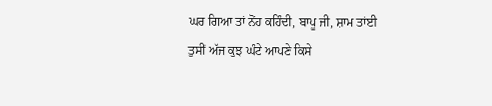ਘਰ ਗਿਆ ਤਾਂ ਨੋਂਹ ਕਹਿੰਦੀ, ਬਾਪੂ ਜੀ, ਸ਼ਾਮ ਤਾਂਈ ਤੁਸੀਂ ਅੱਜ ਕੁਝ ਘੰਟੇ ਆਪਣੇ ਕਿਸੇ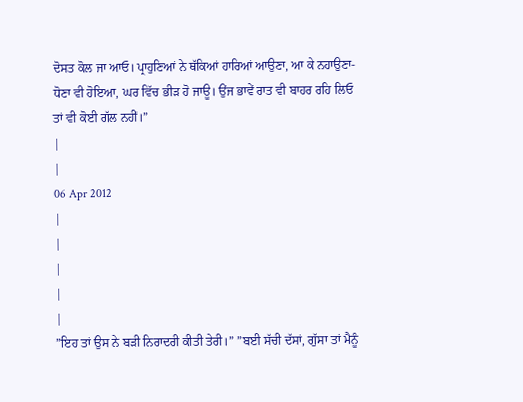ਦੋਸਤ ਕੋਲ ਜਾ ਆਓ। ਪ੍ਰਾਹੁਣਿਆਂ ਨੇ ਥੱਕਿਆਂ ਹਾਰਿਆਂ ਆਉਣਾ, ਆ ਕੇ ਨਹਾਉਣਾ-ਧੋਣਾ ਵੀ ਹੋਇਆ, ਘਰ ਵਿੱਚ ਭੀੜ ਹੋ ਜਾਊ। ਉਂਜ ਭਾਵੇਂ ਰਾਤ ਵੀ ਬਾਹਰ ਰਹਿ ਲਿਓ ਤਾਂ ਵੀ ਕੋਈ ਗੱਲ ਨਹੀਂ।”
|
|
06 Apr 2012
|
|
|
|
|
”ਇਹ ਤਾਂ ਉਸ ਨੇ ਬੜੀ ਨਿਰਾਦਰੀ ਕੀਤੀ ਤੇਰੀ।” ”ਬਈ ਸੱਚੀ ਦੱਸਾਂ, ਗੁੱਸਾ ਤਾਂ ਮੈਨੂੰ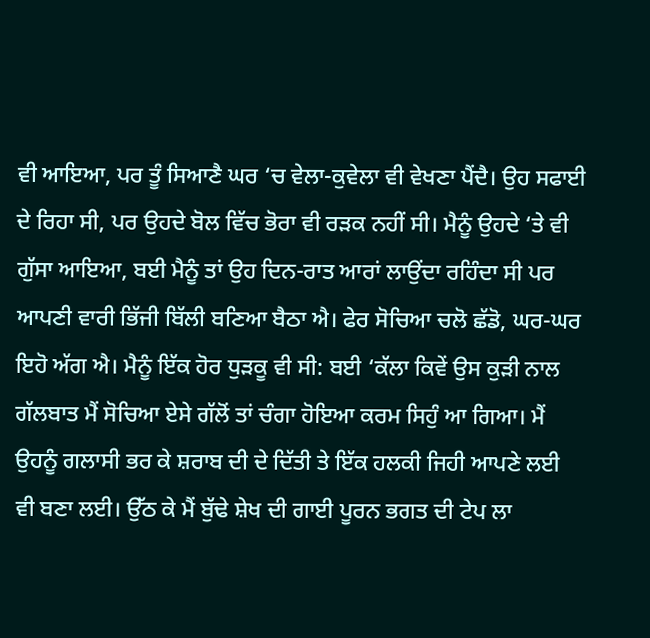ਵੀ ਆਇਆ, ਪਰ ਤੂੰ ਸਿਆਣੈ ਘਰ ‘ਚ ਵੇਲਾ-ਕੁਵੇਲਾ ਵੀ ਵੇਖਣਾ ਪੈਂਦੈ। ਉਹ ਸਫਾਈ ਦੇ ਰਿਹਾ ਸੀ, ਪਰ ਉਹਦੇ ਬੋਲ ਵਿੱਚ ਭੋਰਾ ਵੀ ਰੜਕ ਨਹੀਂ ਸੀ। ਮੈਨੂੰ ਉਹਦੇ ‘ਤੇ ਵੀ ਗੁੱਸਾ ਆਇਆ, ਬਈ ਮੈਨੂੰ ਤਾਂ ਉਹ ਦਿਨ-ਰਾਤ ਆਰਾਂ ਲਾਉਂਦਾ ਰਹਿੰਦਾ ਸੀ ਪਰ ਆਪਣੀ ਵਾਰੀ ਭਿੱਜੀ ਬਿੱਲੀ ਬਣਿਆ ਬੈਠਾ ਐ। ਫੇਰ ਸੋਚਿਆ ਚਲੋ ਛੱਡੋ, ਘਰ-ਘਰ ਇਹੋ ਅੱਗ ਐ। ਮੈਨੂੰ ਇੱਕ ਹੋਰ ਧੁੜਕੂ ਵੀ ਸੀ: ਬਈ ‘ਕੱਲਾ ਕਿਵੇਂ ਉਸ ਕੁੜੀ ਨਾਲ ਗੱਲਬਾਤ ਮੈਂ ਸੋਚਿਆ ਏਸੇ ਗੱਲੋਂ ਤਾਂ ਚੰਗਾ ਹੋਇਆ ਕਰਮ ਸਿਹੁੰ ਆ ਗਿਆ। ਮੈਂ ਉਹਨੂੰ ਗਲਾਸੀ ਭਰ ਕੇ ਸ਼ਰਾਬ ਦੀ ਦੇ ਦਿੱਤੀ ਤੇ ਇੱਕ ਹਲਕੀ ਜਿਹੀ ਆਪਣੇ ਲਈ ਵੀ ਬਣਾ ਲਈ। ਉੱਠ ਕੇ ਮੈਂ ਬੁੱਢੇ ਸ਼ੇਖ ਦੀ ਗਾਈ ਪੂਰਨ ਭਗਤ ਦੀ ਟੇਪ ਲਾ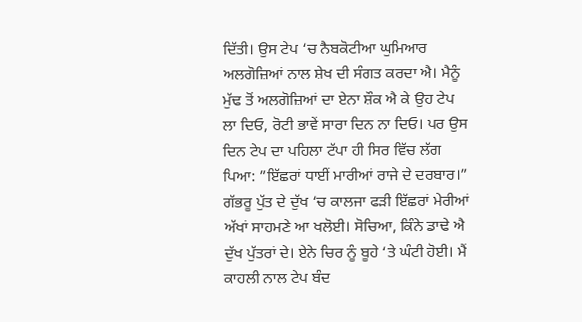ਦਿੱਤੀ। ਉਸ ਟੇਪ ‘ਚ ਨੈਬਕੋਟੀਆ ਘੁਮਿਆਰ ਅਲਗੋਜ਼ਿਆਂ ਨਾਲ ਸ਼ੇਖ ਦੀ ਸੰਗਤ ਕਰਦਾ ਐ। ਮੈਨੂੰ ਮੁੱਢ ਤੋਂ ਅਲਗੋਜ਼ਿਆਂ ਦਾ ਏਨਾ ਸ਼ੌਕ ਐ ਕੇ ਉਹ ਟੇਪ ਲਾ ਦਿਓ, ਰੋਟੀ ਭਾਵੇਂ ਸਾਰਾ ਦਿਨ ਨਾ ਦਿਓ। ਪਰ ਉਸ ਦਿਨ ਟੇਪ ਦਾ ਪਹਿਲਾ ਟੱਪਾ ਹੀ ਸਿਰ ਵਿੱਚ ਲੱਗ ਪਿਆ: ”ਇੱਛਰਾਂ ਧਾਈਂ ਮਾਰੀਆਂ ਰਾਜੇ ਦੇ ਦਰਬਾਰ।” ਗੱਭਰੂ ਪੁੱਤ ਦੇ ਦੁੱਖ ‘ਚ ਕਾਲਜਾ ਫੜੀ ਇੱਛਰਾਂ ਮੇਰੀਆਂ ਅੱਖਾਂ ਸਾਹਮਣੇ ਆ ਖਲੋਈ। ਸੋਚਿਆ, ਕਿੰਨੇ ਡਾਢੇ ਐ ਦੁੱਖ ਪੁੱਤਰਾਂ ਦੇ। ਏਨੇ ਚਿਰ ਨੂੰ ਬੂਹੇ ‘ਤੇ ਘੰਟੀ ਹੋਈ। ਮੈਂ ਕਾਹਲੀ ਨਾਲ ਟੇਪ ਬੰਦ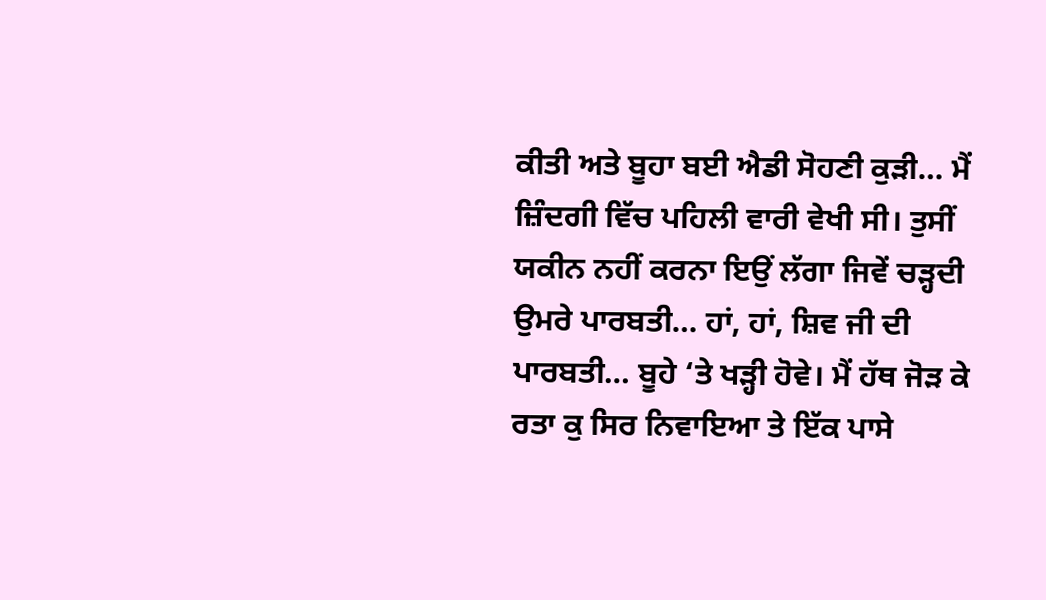ਕੀਤੀ ਅਤੇ ਬੂਹਾ ਬਈ ਐਡੀ ਸੋਹਣੀ ਕੁੜੀ… ਮੈਂ ਜ਼ਿੰਦਗੀ ਵਿੱਚ ਪਹਿਲੀ ਵਾਰੀ ਵੇਖੀ ਸੀ। ਤੁਸੀਂ ਯਕੀਨ ਨਹੀਂ ਕਰਨਾ ਇਉਂ ਲੱਗਾ ਜਿਵੇਂ ਚੜ੍ਹਦੀ ਉਮਰੇ ਪਾਰਬਤੀ… ਹਾਂ, ਹਾਂ, ਸ਼ਿਵ ਜੀ ਦੀ ਪਾਰਬਤੀ… ਬੂਹੇ ‘ਤੇ ਖੜ੍ਹੀ ਹੋਵੇ। ਮੈਂ ਹੱਥ ਜੋੜ ਕੇ ਰਤਾ ਕੁ ਸਿਰ ਨਿਵਾਇਆ ਤੇ ਇੱਕ ਪਾਸੇ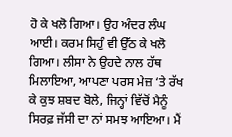ਹੋ ਕੇ ਖਲੋ ਗਿਆ। ਉਹ ਅੰਦਰ ਲੰਘ ਆਈ। ਕਰਮ ਸਿਹੁੰ ਵੀ ਉੱਠ ਕੇ ਖਲੋ ਗਿਆ। ਲੀਸਾ ਨੇ ਉਹਦੇ ਨਾਲ ਹੱਥ ਮਿਲਾਇਆ, ਆਪਣਾ ਪਰਸ ਮੇਜ਼ ‘ਤੇ ਰੱਖ ਕੇ ਕੁਝ ਸ਼ਬਦ ਬੋਲੇ, ਜਿਨ੍ਹਾਂ ਵਿੱਚੋਂ ਮੈਨੂੰ ਸਿਰਫ਼ ਜੱਸੀ ਦਾ ਨਾਂ ਸਮਝ ਆਇਆ। ਮੈਂ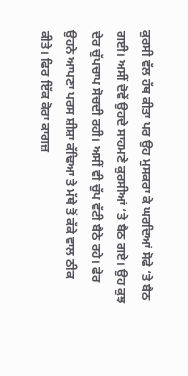ਕੁਰਸੀ ਵੱਲ ਹੱਥ ਕੀਤਾ ਪਰ ਉਹ ਮੁਸਕਰਾ ਕੇ ਘਰਦਿਆਂ ਸੋਫੇ ‘ਤੇ ਬੈਠ ਗਈ। ਅਸੀਂ ਦੋਵੇਂ ਉਹਦੇ ਸਾਹਮਣੇ ਕੁਰਸੀਆਂ ‘ਤੇ ਬੈਠ ਗਏ। ਉਹ ਕੁਝ ਦੇਰ ਚੁੱਪਚਾਪ ਸੋਚਦੀ ਰਹੀ। ਅਸੀਂ ਵੀ ਚੁੱਪ ਵੱਟੀ ਬੈਠੇ ਰਹੇ। ਫੇਰ ਉਹਨੇ ਆਪਣਾ ਪਰਸ ਸ਼ੀਸ਼ਾ ਕੱਢਿਆ ਤੇ ਮੱਥੇ ਤੋਂ ਕੱਕੇ ਵਾਲ ਠੀਕ ਕੀਤੇ। ਫਿਰ ਇੱਕ ਕੋਰਾ ਕਾਗਜ਼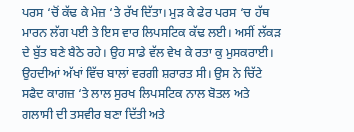ਪਰਸ ‘ਚੋਂ ਕੱਢ ਕੇ ਮੇਜ਼ ‘ਤੇ ਰੱਖ ਦਿੱਤਾ। ਮੁੜ ਕੇ ਫੇਰ ਪਰਸ ‘ਚ ਹੱਥ ਮਾਰਨ ਲੱਗ ਪਈ ਤੇ ਇਸ ਵਾਰ ਲਿਪਸਟਿਕ ਕੱਢ ਲਈ। ਅਸੀਂ ਲੱਕੜ ਦੇ ਬੁੱਤ ਬਣੇ ਬੈਠੇ ਰਹੇ। ਉਹ ਸਾਡੇ ਵੱਲ ਵੇਖ ਕੇ ਰਤਾ ਕੁ ਮੁਸਕਰਾਈ। ਉਹਦੀਆਂ ਅੱਖਾਂ ਵਿੱਚ ਬਾਲਾਂ ਵਰਗੀ ਸ਼ਰਾਰਤ ਸੀ। ਉਸ ਨੇ ਚਿੱਟੇ ਸਫੈਦ ਕਾਗਜ਼ ‘ਤੇ ਲਾਲ ਸੁਰਖ ਲਿਪਸਟਿਕ ਨਾਲ ਬੋਤਲ ਅਤੇ ਗਲਾਸੀ ਦੀ ਤਸਵੀਰ ਬਣਾ ਦਿੱਤੀ ਅਤੇ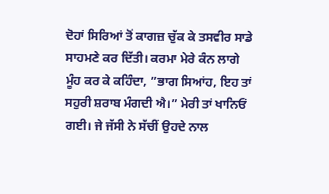ਦੋਹਾਂ ਸਿਰਿਆਂ ਤੋਂ ਕਾਗਜ਼ ਚੁੱਕ ਕੇ ਤਸਵੀਰ ਸਾਡੇ ਸਾਹਮਣੇ ਕਰ ਦਿੱਤੀ। ਕਰਮਾ ਮੇਰੇ ਕੰਨ ਲਾਗੇ ਮੂੰਹ ਕਰ ਕੇ ਕਹਿੰਦਾ, ”ਭਾਗ ਸਿਆਂਹ, ਇਹ ਤਾਂ ਸਹੁਰੀ ਸ਼ਰਾਬ ਮੰਗਦੀ ਐ।” ਮੇਰੀ ਤਾਂ ਖਾਨਿਓਂ ਗਈ। ਜੇ ਜੱਸੀ ਨੇ ਸੱਚੀਂ ਉਹਦੇ ਨਾਲ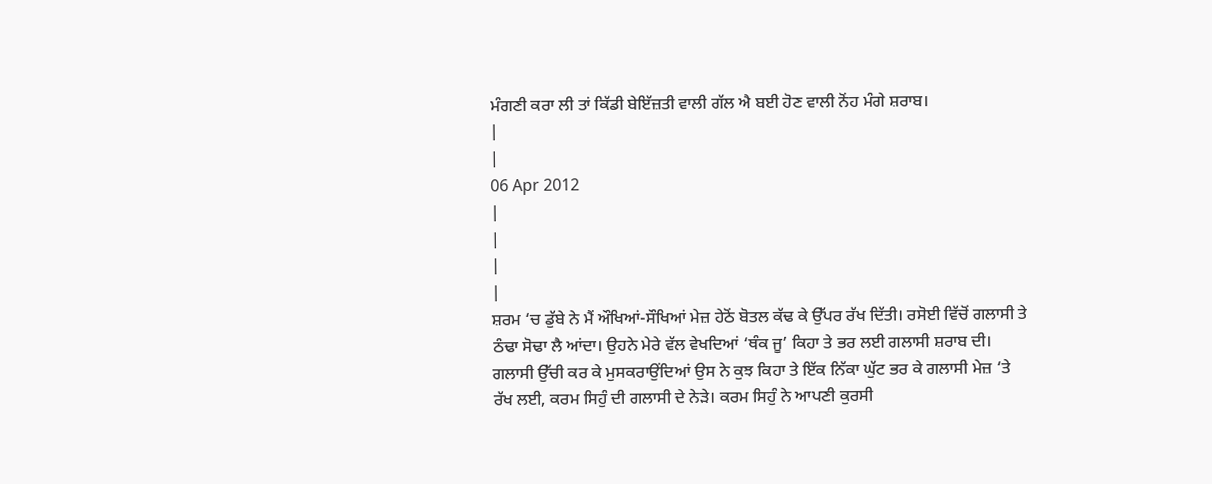ਮੰਗਣੀ ਕਰਾ ਲੀ ਤਾਂ ਕਿੱਡੀ ਬੇਇੱਜ਼ਤੀ ਵਾਲੀ ਗੱਲ ਐ ਬਈ ਹੋਣ ਵਾਲੀ ਨੋਂਹ ਮੰਗੇ ਸ਼ਰਾਬ।
|
|
06 Apr 2012
|
|
|
|
ਸ਼ਰਮ ‘ਚ ਡੁੱਬੇ ਨੇ ਮੈਂ ਔਖਿਆਂ-ਸੌਖਿਆਂ ਮੇਜ਼ ਹੇਠੋਂ ਬੋਤਲ ਕੱਢ ਕੇ ਉੱਪਰ ਰੱਖ ਦਿੱਤੀ। ਰਸੋਈ ਵਿੱਚੋਂ ਗਲਾਸੀ ਤੇ ਠੰਢਾ ਸੋਢਾ ਲੈ ਆਂਦਾ। ਉਹਨੇ ਮੇਰੇ ਵੱਲ ਵੇਖਦਿਆਂ ‘ਥੰਕ ਜੂ’ ਕਿਹਾ ਤੇ ਭਰ ਲਈ ਗਲਾਸੀ ਸ਼ਰਾਬ ਦੀ। ਗਲਾਸੀ ਉੱਚੀ ਕਰ ਕੇ ਮੁਸਕਰਾਉਂਦਿਆਂ ਉਸ ਨੇ ਕੁਝ ਕਿਹਾ ਤੇ ਇੱਕ ਨਿੱਕਾ ਘੁੱਟ ਭਰ ਕੇ ਗਲਾਸੀ ਮੇਜ਼ ‘ਤੇ ਰੱਖ ਲਈ, ਕਰਮ ਸਿਹੁੰ ਦੀ ਗਲਾਸੀ ਦੇ ਨੇੜੇ। ਕਰਮ ਸਿਹੁੰ ਨੇ ਆਪਣੀ ਕੁਰਸੀ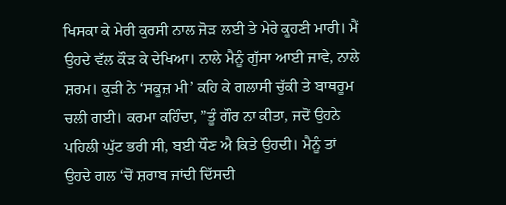ਖਿਸਕਾ ਕੇ ਮੇਰੀ ਕੁਰਸੀ ਨਾਲ ਜੋੜ ਲਈ ਤੇ ਮੇਰੇ ਕੂਹਣੀ ਮਾਰੀ। ਮੈਂ ਉਹਦੇ ਵੱਲ ਕੌੜ ਕੇ ਦੇਖਿਆ। ਨਾਲੇ ਮੈਨੂੰ ਗੁੱਸਾ ਆਈ ਜਾਵੇ, ਨਾਲੇ ਸ਼ਰਮ। ਕੁੜੀ ਨੇ ‘ਸਕੂਜ਼ ਮੀ’ ਕਹਿ ਕੇ ਗਲਾਸੀ ਚੁੱਕੀ ਤੇ ਬਾਥਰੂਮ ਚਲੀ ਗਈ। ਕਰਮਾ ਕਹਿੰਦਾ, ”ਤੂੰ ਗੌਰ ਨਾ ਕੀਤਾ, ਜਦੋਂ ਉਹਨੇ ਪਹਿਲੀ ਘੁੱਟ ਭਰੀ ਸੀ, ਬਈ ਧੌਣ ਐ ਕਿਤੇ ਉਹਦੀ। ਮੈਨੂੰ ਤਾਂ ਉਹਦੇ ਗਲ ‘ਚੋਂ ਸ਼ਰਾਬ ਜਾਂਦੀ ਦਿੱਸਦੀ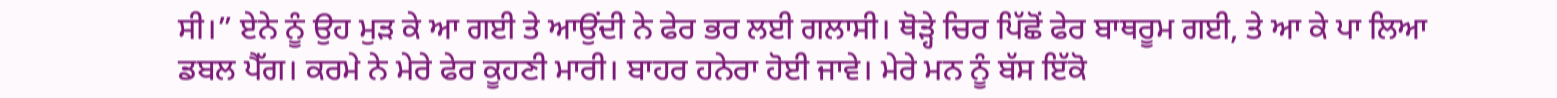ਸੀ।” ਏਨੇ ਨੂੰ ਉਹ ਮੁੜ ਕੇ ਆ ਗਈ ਤੇ ਆਉਂਦੀ ਨੇ ਫੇਰ ਭਰ ਲਈ ਗਲਾਸੀ। ਥੋੜ੍ਹੇ ਚਿਰ ਪਿੱਛੋਂ ਫੇਰ ਬਾਥਰੂਮ ਗਈ, ਤੇ ਆ ਕੇ ਪਾ ਲਿਆ ਡਬਲ ਪੈੱਗ। ਕਰਮੇ ਨੇ ਮੇਰੇ ਫੇਰ ਕੂਹਣੀ ਮਾਰੀ। ਬਾਹਰ ਹਨੇਰਾ ਹੋਈ ਜਾਵੇ। ਮੇਰੇ ਮਨ ਨੂੰ ਬੱਸ ਇੱਕੋ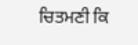ਚਿਤਮਣੀ ਕਿ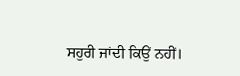ਸਹੁਰੀ ਜਾਂਦੀ ਕਿਉਂ ਨਹੀਂ।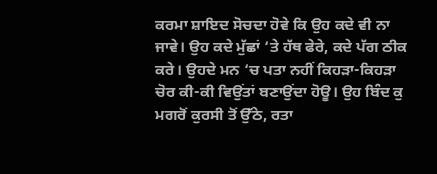ਕਰਮਾ ਸ਼ਾਇਦ ਸੋਚਦਾ ਹੋਵੇ ਕਿ ਉਹ ਕਦੇ ਵੀ ਨਾ ਜਾਵੇ। ਉਹ ਕਦੇ ਮੁੱਛਾਂ ‘ਤੇ ਹੱਥ ਫੇਰੇ, ਕਦੇ ਪੱਗ ਠੀਕ ਕਰੇ। ਉਹਦੇ ਮਨ ‘ਚ ਪਤਾ ਨਹੀਂ ਕਿਹੜਾ-ਕਿਹੜਾ ਚੋਰ ਕੀ-ਕੀ ਵਿਉਂਤਾਂ ਬਣਾਉਂਦਾ ਹੋਊ। ਉਹ ਬਿੰਦ ਕੁ ਮਗਰੋਂ ਕੁਰਸੀ ਤੋਂ ਉੱਠੇ, ਰਤਾ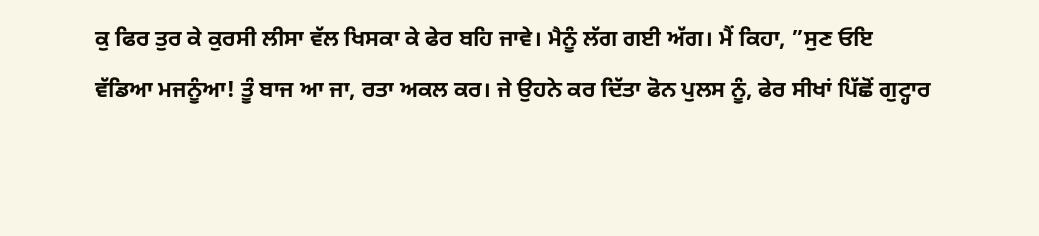ਕੁ ਫਿਰ ਤੁਰ ਕੇ ਕੁਰਸੀ ਲੀਸਾ ਵੱਲ ਖਿਸਕਾ ਕੇ ਫੇਰ ਬਹਿ ਜਾਵੇ। ਮੈਨੂੰ ਲੱਗ ਗਈ ਅੱਗ। ਮੈਂ ਕਿਹਾ, ”ਸੁਣ ਓਇ ਵੱਡਿਆ ਮਜਨੂੰਆ! ਤੂੰ ਬਾਜ ਆ ਜਾ, ਰਤਾ ਅਕਲ ਕਰ। ਜੇ ਉਹਨੇ ਕਰ ਦਿੱਤਾ ਫੋਨ ਪੁਲਸ ਨੂੰ, ਫੇਰ ਸੀਖਾਂ ਪਿੱਛੋਂ ਗੁਟ੍ਹਾਰ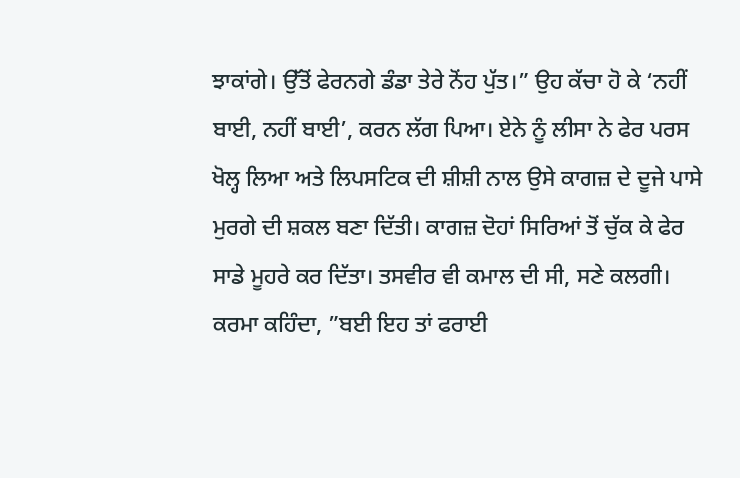ਝਾਕਾਂਗੇ। ਉੱਤੋਂ ਫੇਰਨਗੇ ਡੰਡਾ ਤੇਰੇ ਨੋਂਹ ਪੁੱਤ।” ਉਹ ਕੱਚਾ ਹੋ ਕੇ ‘ਨਹੀਂ ਬਾਈ, ਨਹੀਂ ਬਾਈ’, ਕਰਨ ਲੱਗ ਪਿਆ। ਏਨੇ ਨੂੰ ਲੀਸਾ ਨੇ ਫੇਰ ਪਰਸ ਖੋਲ੍ਹ ਲਿਆ ਅਤੇ ਲਿਪਸਟਿਕ ਦੀ ਸ਼ੀਸ਼ੀ ਨਾਲ ਉਸੇ ਕਾਗਜ਼ ਦੇ ਦੂਜੇ ਪਾਸੇ ਮੁਰਗੇ ਦੀ ਸ਼ਕਲ ਬਣਾ ਦਿੱਤੀ। ਕਾਗਜ਼ ਦੋਹਾਂ ਸਿਰਿਆਂ ਤੋਂ ਚੁੱਕ ਕੇ ਫੇਰ ਸਾਡੇ ਮੂਹਰੇ ਕਰ ਦਿੱਤਾ। ਤਸਵੀਰ ਵੀ ਕਮਾਲ ਦੀ ਸੀ, ਸਣੇ ਕਲਗੀ। ਕਰਮਾ ਕਹਿੰਦਾ, ”ਬਈ ਇਹ ਤਾਂ ਫਰਾਈ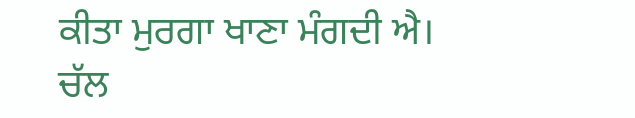ਕੀਤਾ ਮੁਰਗਾ ਖਾਣਾ ਮੰਗਦੀ ਐ। ਚੱਲ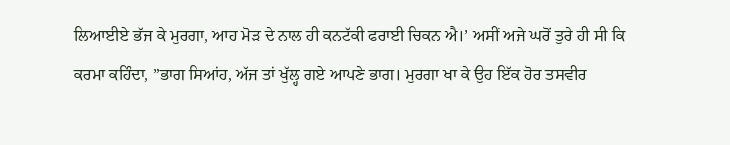ਲਿਆਈਏ ਭੱਜ ਕੇ ਮੁਰਗਾ, ਆਹ ਮੋੜ ਦੇ ਨਾਲ ਹੀ ਕਨਟੱਕੀ ਫਰਾਈ ਚਿਕਨ ਐ।’ ਅਸੀਂ ਅਜੇ ਘਰੋਂ ਤੁਰੇ ਹੀ ਸੀ ਕਿ ਕਰਮਾ ਕਹਿੰਦਾ, ”ਭਾਗ ਸਿਆਂਹ, ਅੱਜ ਤਾਂ ਖੁੱਲ੍ਹ ਗਏ ਆਪਣੇ ਭਾਗ। ਮੁਰਗਾ ਖਾ ਕੇ ਉਹ ਇੱਕ ਹੋਰ ਤਸਵੀਰ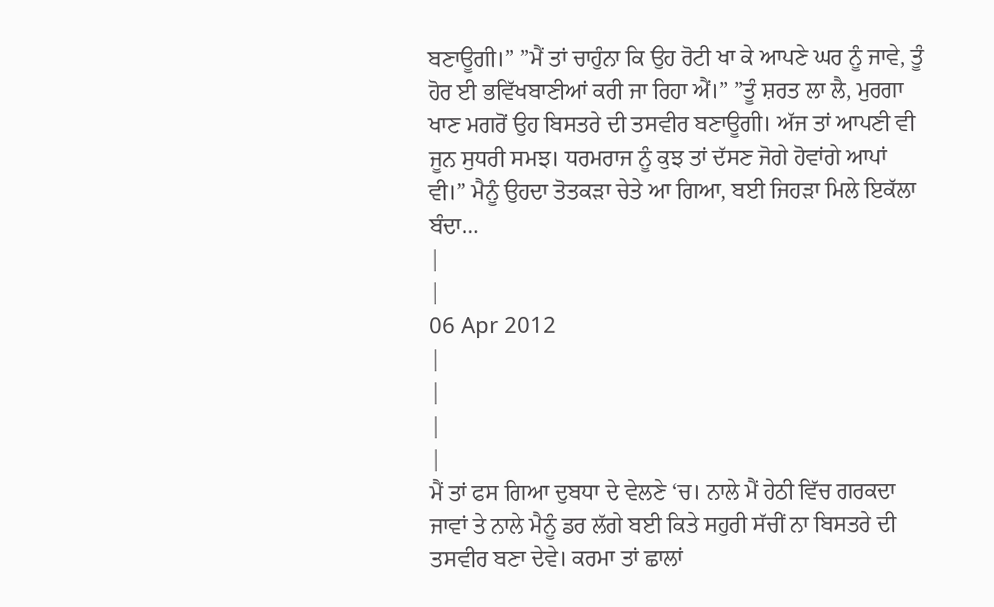ਬਣਾਊਗੀ।” ”ਮੈਂ ਤਾਂ ਚਾਹੁੰਨਾ ਕਿ ਉਹ ਰੋਟੀ ਖਾ ਕੇ ਆਪਣੇ ਘਰ ਨੂੰ ਜਾਵੇ, ਤੂੰ ਹੋਰ ਈ ਭਵਿੱਖਬਾਣੀਆਂ ਕਰੀ ਜਾ ਰਿਹਾ ਐਂ।” ”ਤੂੰ ਸ਼ਰਤ ਲਾ ਲੈ, ਮੁਰਗਾ ਖਾਣ ਮਗਰੋਂ ਉਹ ਬਿਸਤਰੇ ਦੀ ਤਸਵੀਰ ਬਣਾਊਗੀ। ਅੱਜ ਤਾਂ ਆਪਣੀ ਵੀ ਜੂਨ ਸੁਧਰੀ ਸਮਝ। ਧਰਮਰਾਜ ਨੂੰ ਕੁਝ ਤਾਂ ਦੱਸਣ ਜੋਗੇ ਹੋਵਾਂਗੇ ਆਪਾਂ ਵੀ।” ਮੈਨੂੰ ਉਹਦਾ ਤੋਤਕੜਾ ਚੇਤੇ ਆ ਗਿਆ, ਬਈ ਜਿਹੜਾ ਮਿਲੇ ਇਕੱਲਾ ਬੰਦਾ…
|
|
06 Apr 2012
|
|
|
|
ਮੈਂ ਤਾਂ ਫਸ ਗਿਆ ਦੁਬਧਾ ਦੇ ਵੇਲਣੇ ‘ਚ। ਨਾਲੇ ਮੈਂ ਹੇਠੀ ਵਿੱਚ ਗਰਕਦਾ ਜਾਵਾਂ ਤੇ ਨਾਲੇ ਮੈਨੂੰ ਡਰ ਲੱਗੇ ਬਈ ਕਿਤੇ ਸਹੁਰੀ ਸੱਚੀਂ ਨਾ ਬਿਸਤਰੇ ਦੀ ਤਸਵੀਰ ਬਣਾ ਦੇਵੇ। ਕਰਮਾ ਤਾਂ ਛਾਲਾਂ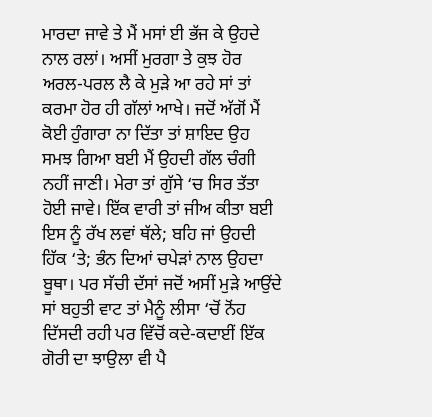ਮਾਰਦਾ ਜਾਵੇ ਤੇ ਮੈਂ ਮਸਾਂ ਈ ਭੱਜ ਕੇ ਉਹਦੇ ਨਾਲ ਰਲਾਂ। ਅਸੀਂ ਮੁਰਗਾ ਤੇ ਕੁਝ ਹੋਰ ਅਰਲ-ਪਰਲ ਲੈ ਕੇ ਮੁੜੇ ਆ ਰਹੇ ਸਾਂ ਤਾਂ ਕਰਮਾ ਹੋਰ ਹੀ ਗੱਲਾਂ ਆਖੇ। ਜਦੋਂ ਅੱਗੋਂ ਮੈਂ ਕੋਈ ਹੁੰਗਾਰਾ ਨਾ ਦਿੱਤਾ ਤਾਂ ਸ਼ਾਇਦ ਉਹ ਸਮਝ ਗਿਆ ਬਈ ਮੈਂ ਉਹਦੀ ਗੱਲ ਚੰਗੀ ਨਹੀਂ ਜਾਣੀ। ਮੇਰਾ ਤਾਂ ਗੁੱਸੇ ‘ਚ ਸਿਰ ਤੱਤਾ ਹੋਈ ਜਾਵੇ। ਇੱਕ ਵਾਰੀ ਤਾਂ ਜੀਅ ਕੀਤਾ ਬਈ ਇਸ ਨੂੰ ਰੱਖ ਲਵਾਂ ਥੱਲੇ; ਬਹਿ ਜਾਂ ਉਹਦੀ ਹਿੱਕ ‘ਤੇ; ਭੰਨ ਦਿਆਂ ਚਪੇੜਾਂ ਨਾਲ ਉਹਦਾ ਬੂਥਾ। ਪਰ ਸੱਚੀ ਦੱਸਾਂ ਜਦੋਂ ਅਸੀਂ ਮੁੜੇ ਆਉਂਦੇ ਸਾਂ ਬਹੁਤੀ ਵਾਟ ਤਾਂ ਮੈਨੂੰ ਲੀਸਾ ‘ਚੋਂ ਨੋਂਹ ਦਿੱਸਦੀ ਰਹੀ ਪਰ ਵਿੱਚੋਂ ਕਦੇ-ਕਦਾਈਂ ਇੱਕ ਗੋਰੀ ਦਾ ਝਾਉਲਾ ਵੀ ਪੈ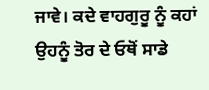ਜਾਵੇ। ਕਦੇ ਵਾਹਗੁਰੂ ਨੂੰ ਕਹਾਂ ਉਹਨੂੰ ਤੋਰ ਦੇ ਓਥੋਂ ਸਾਡੇ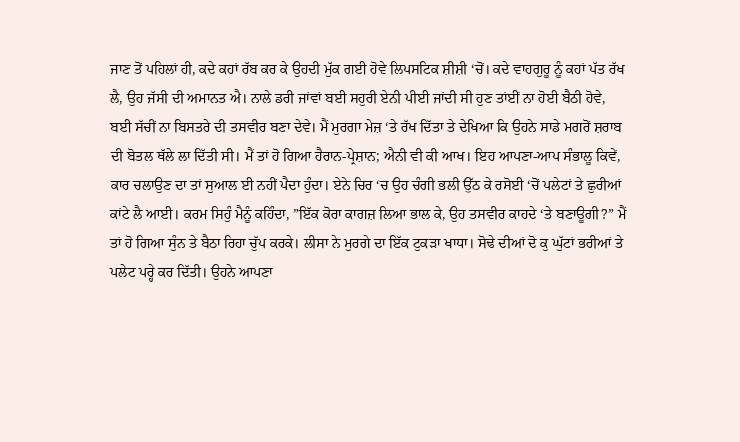ਜਾਣ ਤੋਂ ਪਹਿਲਾਂ ਹੀ, ਕਦੇ ਕਹਾਂ ਰੱਬ ਕਰ ਕੇ ਉਹਦੀ ਮੁੱਕ ਗਈ ਹੋਵੇ ਲਿਪਸਟਿਕ ਸ਼ੀਸ਼ੀ ‘ਚੋਂ। ਕਦੇ ਵਾਹਗੁਰੂ ਨੂੰ ਕਹਾਂ ਪੱਤ ਰੱਖ ਲੈ, ਉਹ ਜੱਸੀ ਦੀ ਅਮਾਨਤ ਐ। ਨਾਲੇ ਡਰੀ ਜਾਂਵਾਂ ਬਈ ਸਹੁਰੀ ਏਨੀ ਪੀਈ ਜਾਂਦੀ ਸੀ ਹੁਣ ਤਾਂਈਂ ਨਾ ਹੋਈ ਬੈਠੀ ਹੋਵੇ, ਬਈ ਸੱਚੀਂ ਨਾ ਬਿਸਤਰੇ ਦੀ ਤਸਵੀਰ ਬਣਾ ਦੇਵੇ। ਮੈਂ ਮੁਰਗਾ ਮੇਜ਼ ‘ਤੇ ਰੱਖ ਦਿੱਤਾ ਤੇ ਦੇਖਿਆ ਕਿ ਉਹਨੇ ਸਾਡੇ ਮਗਰੋਂ ਸ਼ਰਾਬ ਦੀ ਬੋਤਲ ਥੱਲੇ ਲਾ ਦਿੱਤੀ ਸੀ। ਮੈਂ ਤਾਂ ਹੋ ਗਿਆ ਹੈਰਾਨ-ਪ੍ਰੇਸ਼ਾਨ; ਐਨੀ ਵੀ ਕੀ ਆਖ। ਇਹ ਆਪਣਾ-ਆਪ ਸੰਭਾਲੂ ਕਿਵੇਂ, ਕਾਰ ਚਲਾਉਣ ਦਾ ਤਾਂ ਸੁਆਲ ਈ ਨਹੀਂ ਪੈਦਾ ਹੁੰਦਾ। ਏਨੇ ਚਿਰ ‘ਚ ਉਹ ਚੰਗੀ ਭਲੀ ਉੱਠ ਕੇ ਰਸੋਈ ‘ਚੋਂ ਪਲੇਟਾਂ ਤੇ ਛੁਰੀਆਂ ਕਾਂਟੇ ਲੈ ਆਈ। ਕਰਮ ਸਿਹੁੰ ਮੈਨੂੰ ਕਹਿੰਦਾ, ”ਇੱਕ ਕੋਰਾ ਕਾਗਜ਼ ਲਿਆ ਭਾਲ ਕੇ, ਉਹ ਤਸਵੀਰ ਕਾਹਦੇ ‘ਤੇ ਬਣਾਊਗੀ?” ਮੈਂ ਤਾਂ ਹੋ ਗਿਆ ਸੁੰਨ ਤੇ ਬੈਠਾ ਰਿਹਾ ਚੁੱਪ ਕਰਕੇ। ਲੀਸਾ ਨੇ ਮੁਰਗੇ ਦਾ ਇੱਕ ਟੁਕੜਾ ਖਾਧਾ। ਸੋਢੇ ਦੀਆਂ ਦੋ ਕੁ ਘੁੱਟਾਂ ਭਰੀਆਂ ਤੇ ਪਲੇਟ ਪਰ੍ਹੇ ਕਰ ਦਿੱਤੀ। ਉਹਨੇ ਆਪਣਾ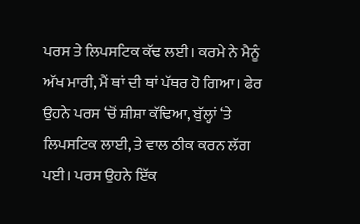ਪਰਸ ਤੇ ਲਿਪਸਟਿਕ ਕੱਢ ਲਈ। ਕਰਮੇ ਨੇ ਮੈਨੂੰ ਅੱਖ ਮਾਰੀ, ਮੈਂ ਥਾਂ ਦੀ ਥਾਂ ਪੱਥਰ ਹੋ ਗਿਆ। ਫੇਰ ਉਹਨੇ ਪਰਸ ‘ਚੋਂ ਸ਼ੀਸ਼ਾ ਕੱਢਿਆ, ਬੁੱਲ੍ਹਾਂ ‘ਤੇ ਲਿਪਸਟਿਕ ਲਾਈ, ਤੇ ਵਾਲ ਠੀਕ ਕਰਨ ਲੱਗ ਪਈ। ਪਰਸ ਉਹਨੇ ਇੱਕ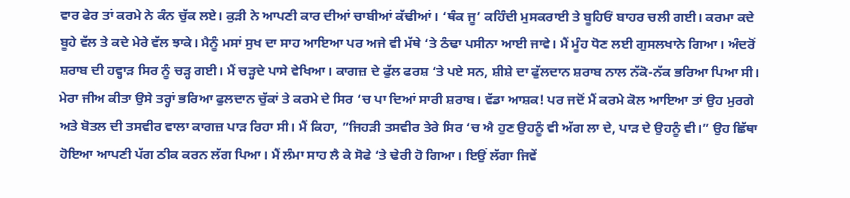ਵਾਰ ਫੇਰ ਤਾਂ ਕਰਮੇ ਨੇ ਕੰਨ ਚੁੱਕ ਲਏ। ਕੁੜੀ ਨੇ ਆਪਣੀ ਕਾਰ ਦੀਆਂ ਚਾਬੀਆਂ ਕੱਢੀਆਂ। ‘ਥੰਕ ਜੂ’ ਕਹਿੰਦੀ ਮੁਸਕਰਾਈ ਤੇ ਬੂਹਿਓਂ ਬਾਹਰ ਚਲੀ ਗਈ। ਕਰਮਾ ਕਦੇ ਬੂਹੇ ਵੱਲ ਤੇ ਕਦੇ ਮੇਰੇ ਵੱਲ ਝਾਕੇ। ਮੈਨੂੰ ਮਸਾਂ ਸੁਖ ਦਾ ਸਾਹ ਆਇਆ ਪਰ ਅਜੇ ਵੀ ਮੱਥੇ ‘ਤੇ ਠੰਢਾ ਪਸੀਨਾ ਆਈ ਜਾਵੇ। ਮੈਂ ਮੂੰਹ ਧੋਣ ਲਈ ਗੁਸਲਖਾਨੇ ਗਿਆ। ਅੰਦਰੋਂ ਸ਼ਰਾਬ ਦੀ ਹਵ੍ਹਾੜ ਸਿਰ ਨੂੰ ਚੜ੍ਹ ਗਈ। ਮੈਂ ਚੜ੍ਹਦੇ ਪਾਸੇ ਵੇਖਿਆ। ਕਾਗਜ਼ ਦੇ ਫੁੱਲ ਫਰਸ਼ ‘ਤੇ ਪਏ ਸਨ, ਸ਼ੀਸ਼ੇ ਦਾ ਫੁੱਲਦਾਨ ਸ਼ਰਾਬ ਨਾਲ ਨੱਕੋ-ਨੱਕ ਭਰਿਆ ਪਿਆ ਸੀ। ਮੇਰਾ ਜੀਅ ਕੀਤਾ ਉਸੇ ਤਰ੍ਹਾਂ ਭਰਿਆ ਫੁਲਦਾਨ ਚੁੱਕਾਂ ਤੇ ਕਰਮੇ ਦੇ ਸਿਰ ‘ਚ ਪਾ ਦਿਆਂ ਸਾਰੀ ਸ਼ਰਾਬ। ਵੱਡਾ ਆਸ਼ਕ! ਪਰ ਜਦੋਂ ਮੈਂ ਕਰਮੇ ਕੋਲ ਆਇਆ ਤਾਂ ਉਹ ਮੁਰਗੇ ਅਤੇ ਬੋਤਲ ਦੀ ਤਸਵੀਰ ਵਾਲਾ ਕਾਗਜ਼ ਪਾੜ ਰਿਹਾ ਸੀ। ਮੈਂ ਕਿਹਾ, ”ਜਿਹੜੀ ਤਸਵੀਰ ਤੇਰੇ ਸਿਰ ‘ਚ ਐ ਹੁਣ ਉਹਨੂੰ ਵੀ ਅੱਗ ਲਾ ਦੇ, ਪਾੜ ਦੇ ਉਹਨੂੰ ਵੀ।” ਉਹ ਛਿੱਥਾ ਹੋਇਆ ਆਪਣੀ ਪੱਗ ਠੀਕ ਕਰਨ ਲੱਗ ਪਿਆ। ਮੈਂ ਲੰਮਾ ਸਾਹ ਲੈ ਕੇ ਸੋਫੇ ‘ਤੇ ਢੇਰੀ ਹੋ ਗਿਆ। ਇਉਂ ਲੱਗਾ ਜਿਵੇਂ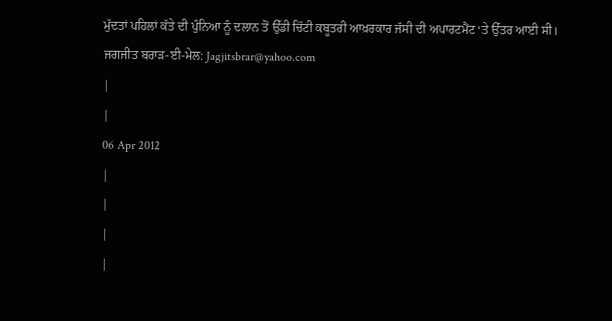ਮੁੱਦਤਾਂ ਪਹਿਲਾਂ ਕੱਤੇ ਦੀ ਪੁੰਨਿਆ ਨੂੰ ਦਲਾਨ ਤੋਂ ਉੱਡੀ ਚਿੱਟੀ ਕਬੂਤਰੀ ਆਖ਼ਰਕਾਰ ਜੱਸੀ ਦੀ ਅਪਾਰਟਮੈਂਟ ‘ਤੇ ਉੱਤਰ ਆਈ ਸੀ।
ਜਗਜੀਤ ਬਰਾੜ-ਈ-ਮੇਲ: Jagjitsbrar@yahoo.com
|
|
06 Apr 2012
|
|
|
|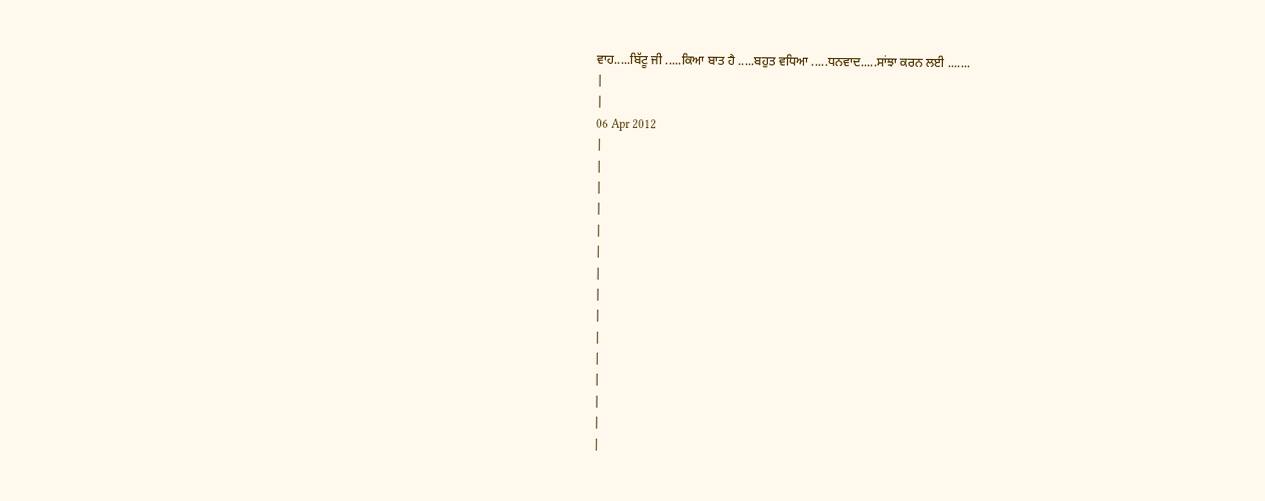ਵਾਹ.....ਬਿੱਟੂ ਜੀ .....ਕਿਆ ਬਾਤ ਹੈ .....ਬਹੁਤ ਵਧਿਆ .....ਧਨਵਾਦ.....ਸਾਂਝਾ ਕਰਨ ਲਈ .......
|
|
06 Apr 2012
|
|
|
|
|
|
|
|
|
|
|
|
|
|
|